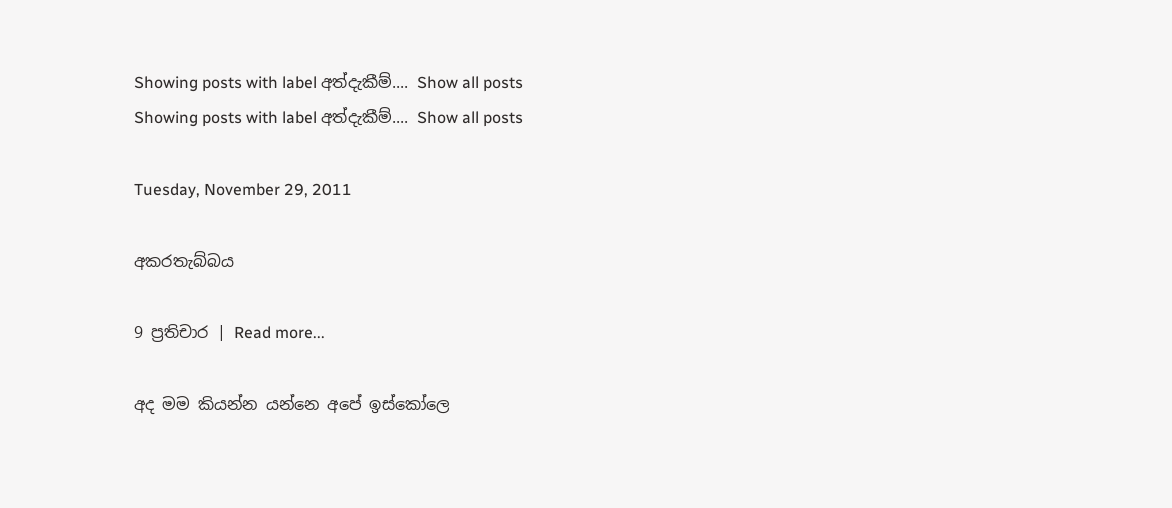Showing posts with label අත්දැකීම්.... Show all posts
Showing posts with label අත්දැකීම්.... Show all posts

Tuesday, November 29, 2011

අකරතැබ්බය

9 ප්‍රතිචාර | Read more...

අද මම කියන්න යන්නෙ අපේ ඉස්කෝලෙ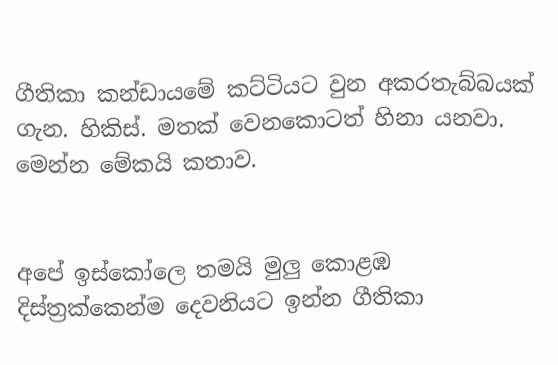ගීතිකා කන්ඩායමේ කට්ටියට වුන අකරතැබ්බයක් ගැන. හිකිස්. මතක් වෙනකොටත් හිනා යනවා. මෙන්න මේකයි කතාව.


අපේ ඉස්කෝලෙ තමයි මුලු කොළඹ දිස්ත්‍රක්කෙන්ම දෙවනියට ඉන්න ගීතිකා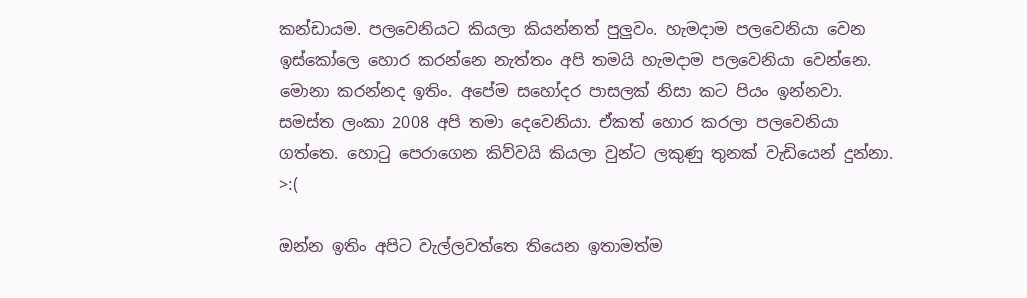කන්ඩායම. පලවෙනියට කියලා කියන්නත් පුලුවං. හැමදාම පලවෙනියා වෙන ඉස්කෝලෙ හොර කරන්නෙ නැත්තං අපි තමයි හැමදාම පලවෙනියා වෙන්නෙ. මොනා කරන්නද ඉතිං. අපේම සහෝදර පාසලක් නිසා කට පියං ඉන්නවා. සමස්ත ලංකා 2008 අපි තමා දෙවෙනියා. ඒකත් හොර කරලා පලවෙනියා ගත්තෙ. හොටු පෙරාගෙන කිව්වයි කියලා වුන්ට ලකුණු තුනක් වැඩියෙන් දුන්නා. >:(

ඔන්න ඉතිං අපිට වැල්ලවත්තෙ තියෙන ඉතාමත්ම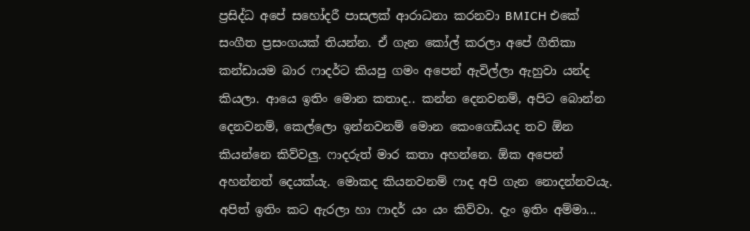ප්‍රසිද්ධ අපේ සහෝදරී පාසලක් ආරාධනා කරනවා BMICH එකේ සංගීත ප්‍රසංගයක් තියන්න. ඒ ගැන කෝල් කරලා අපේ ගීතිකා කන්ඩායම බාර ෆාදර්ට කියපු ගමං අපෙන් ඇවිල්ලා ඇහුවා යන්ද කියලා. ආයෙ ඉතිං මොන කතාද.. කන්න දෙනවනම්, අපිට බොන්න දෙනවනම්, කෙල්ලො ඉන්නවනම් මොන කෙංගෙඩියද තව ඕන කියන්නෙ කිව්වලු. ෆාදරුත් මාර කතා අහන්නෙ. ඕක අපෙන් අහන්නත් දෙයක්යැ. මොකද කියනවනම් ෆාද අපි ගැන නොදන්නවයැ. අපිත් ඉතිං කට ඇරලා හා ෆාදර් යං යං කිව්වා. දැං ඉතිං අම්මා...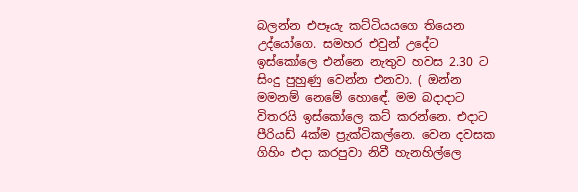බලන්න එපෑයැ කට්ටියයගෙ තියෙන උද්යෝගෙ. සමහර එවුන් උදේට ඉස්කෝලෙ එන්නෙ නැතුව හවස 2.30 ට සිංදු පුහුණු වෙන්න එනවා. ( ඔන්න මමනම් නෙමේ හොඳේ. මම බදාදාට විතරයි ඉස්කෝලෙ කට් කරන්නෙ. එදාට පීරියඩ් 4ක්ම ප්‍රැක්ටිකල්නෙ. වෙන දවසක ගිහිං එදා කරපුවා නිවී හැනහිල්ලෙ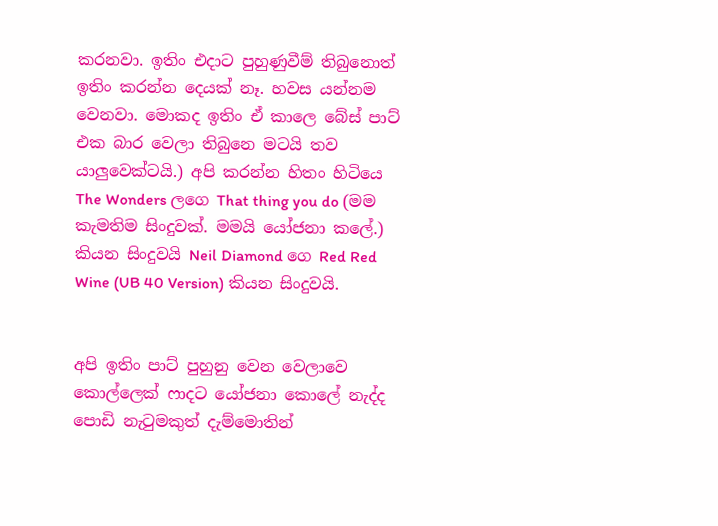කරනවා. ඉතිං එදාට පුහුණුවීම් තිබුනොත් ඉතිං කරන්න දෙයක් නෑ. හවස යන්නම වෙනවා. මොකද ඉතිං ඒ කාලෙ බේස් පාට් එක බාර වෙලා තිබුනෙ මටයි තව යාලුවෙක්ටයි.) අපි කරන්න හිතං හිටියෙ The Wonders ලගෙ That thing you do (මම කැමතිම සිංදුවක්. මමයි යෝජනා කලේ.) කියන සිංදුවයි Neil Diamond ගෙ Red Red Wine (UB 40 Version) කියන සිංදුවයි.


අපි ඉතිං පාට් පුහුනු වෙන වෙලාවෙ කොල්ලෙක් ෆාදට යෝජනා කොලේ නැද්ද පොඩි නැටුමකුත් දැම්මොතින්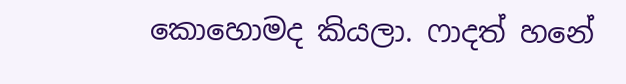කොහොමද කියලා. ෆාදත් හනේ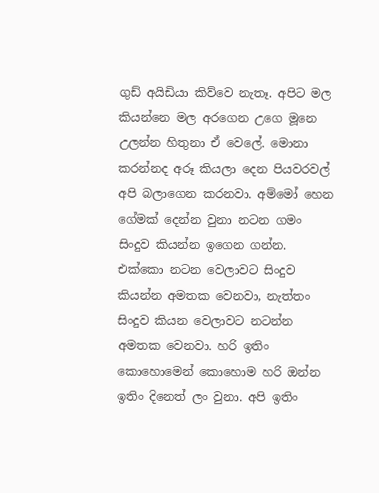ගුඩ් අයිඩියා කිව්වෙ නැතෑ. අපිට මල කියන්නෙ මල අරගෙන උගෙ මූනෙ උලන්න හිතුනා ඒ වෙලේ. මොනා කරන්නද අරූ කියලා දෙන පියවරවල් අපි බලාගෙන කරනවා. අම්මෝ හෙන ගේමක් දෙන්න වුනා නටන ගමං සිංදුව කියන්න ඉගෙන ගන්න. එක්කො නටන වෙලාවට සිංදුව කියන්න අමතක වෙනවා, නැත්තං සිංදුව කියන වෙලාවට නටන්න අමතක වෙනවා. හරි ඉතිං කොහොමෙන් කොහොම හරි ඔන්න ඉතිං දිනෙත් ලං වුනා. අපි ඉතිං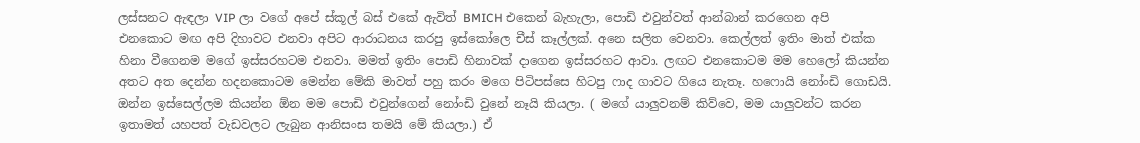ලස්සනට ඇඳලා VIP ලා වගේ අපේ ස්කූල් බස් එකේ ඇවිත් BMICH එකෙන් බැහැලා, පොඩි එවුන්වත් ආන්බාන් කරගෙන අපි එනකොට මඟ අපි දිහාවට එනවා අපිට ආරාධනය කරපු ඉස්කෝලෙ චීස් කෑල්ලක්. අනෙ සලිත වෙනවා. කෙල්ලත් ඉතිං මාත් එක්ක හිනා වීගෙනම මගේ ඉස්සරහටම එනවා. මමත් ඉතිං පොඩි හිනාවක් දාගෙන ඉස්සරහට ආවා. ලඟට එනකොටම මම හෙලෝ කියන්න අතට අත දෙන්න හදනකොටම මෙන්න මේකි මාවත් පහු කරං මගෙ පිටිපස්සෙ හිටපු ෆාද ගාවට ගියෙ නැතෑ. හෆොයි නෝංඩි ගොඩයි. ඔන්න ඉස්සෙල්ලම කියන්න ඕන මම පොඩි එවුන්ගෙන් නෝංඩි වුනේ නෑයි කියලා. ( මගේ යාලුවනම් කිව්වෙ, මම යාලුවන්ට කරන ඉතාමත් යහපත් වැඩවලට ලැබුන ආනිසංස තමයි මේ කියලා.) ඒ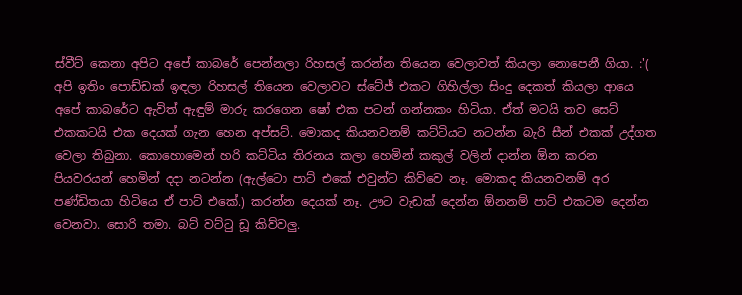ස්වීට් කෙනා අපිට අපේ කාබරේ පෙන්නලා රිහසල් කරන්න තියෙන වෙලාවත් කියලා නොපෙනී ගියා. :'( අපි ඉතිං පොඩ්ඩක් ඉඳලා රිහසල් තියෙන වෙලාවට ස්ටේජ් එකට ගිහිල්ලා සිංදු දෙකත් කියලා ආයෙ අපේ කාබරේට ඇවිත් ඇඳුම් මාරු කරගෙන ෂෝ එක පටන් ගන්නකං හිටියා. ඒත් මටයි තව සෙට් එකකටයි එක දෙයක් ගැන හෙන අප්සට්. මොකද කියනවනම් කට්ටියට නටන්න බැරි සීන් එකක් උද්ගත වෙලා තිබුනා. කොහොමෙන් හරි කට්ටිය තිරනය කලා හෙමින් කකුල් වලින් දාන්න ඕන කරන පියවරයන් හෙමින් දදා නටන්න (ඇල්ටො පාට් එකේ එවුන්ට කිව්වෙ නෑ. මොකද කියනවනම් අර පණ්ඩිතයා හිටියෙ ඒ පාට් එකේ.) කරන්න දෙයක් නෑ. ඌට වැඩක් දෙන්න ඕනනම් පාට් එකටම දෙන්න වෙනවා. සොරි තමා. බට් වට්ටු ඩූ කිව්වලු.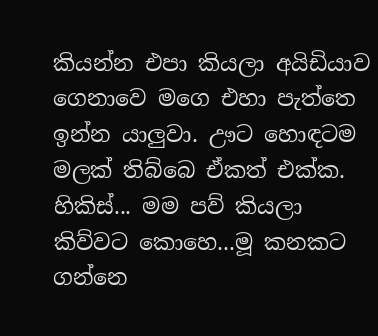කියන්න එපා කියලා අයිඩියාව ගෙනාවෙ මගෙ එහා පැත්තෙ ඉන්න යාලුවා. ඌට හොඳටම මලක් තිබ්බෙ ඒකත් එක්ක. හිකිස්... මම පව් කියලා කිව්වට කොහෙ...මූ කනකට ගන්නෙ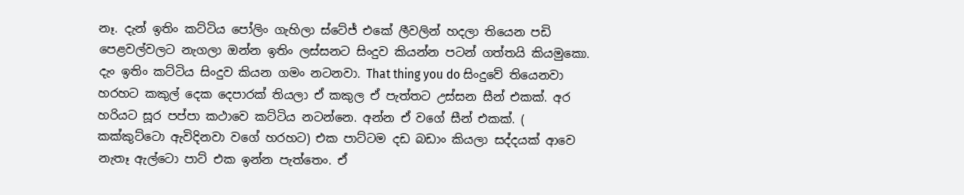නෑ. දැන් ඉතිං කට්ටිය පෝලිං ගැහිලා ස්ටේජ් එකේ ලීවලින් හදලා තියෙන පඩි පෙළවල්වලට නැගලා ඔන්න ඉතිං ලස්සනට සිංදුව කියන්න පටන් ගත්තයි කියමුකො. දැං ඉතිං කට්ටිය සිංදුව කියන ගමං නටනවා. That thing you do සිංදුවේ තියෙනවා හරහට කකුල් දෙක දෙපාරක් තියලා ඒ කකුල ඒ පැත්තට උස්සන සීන් එකක්. අර හරියට සූර පප්පා කථාවෙ කට්ටිය නටන්නෙ. අන්න ඒ වගේ සීන් එකක්. ( කක්කුට්ටො ඇවිදිනවා වගේ හරහට) එක පාට්ටම දඩ බඩාං කියලා සද්දයක් ආවෙ නැතෑ ඇල්ටො පාට් එක ඉන්න පැත්තෙං. ඒ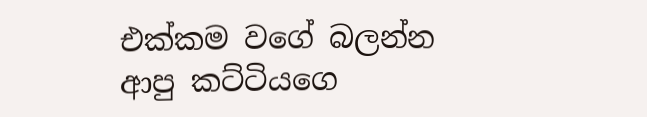එක්කම වගේ බලන්න ආපු කට්ටියගෙ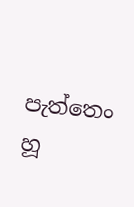පැත්තෙං හූ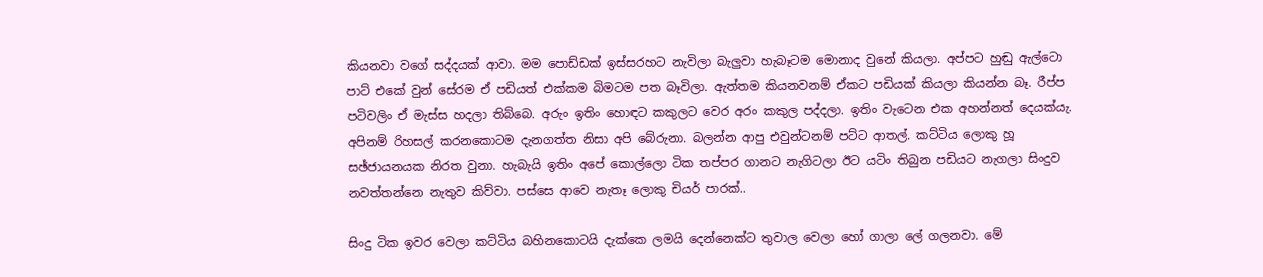කියනවා වගේ සද්දයක් ආවා. මම පොඩ්ඩක් ඉස්සරහට නැවිලා බැලුවා හැබෑටම මොනාද වුනේ කියලා. අප්පට හුඬු ඇල්ටො පාට් එකේ වුන් සේරම ඒ පඩියත් එක්කම බිමටම පත බෑවිලා. ඇත්තම කියනවනම් ඒකට පඩියක් කියලා කියන්න බෑ. රීප්ප පටිවලිං ඒ මැස්ස හදලා තිබ්බෙ. අරුං ඉතිං හොඳට කකුලට වෙර අරං කකුල පද්දලා. ඉතිං වැටෙන එක අහන්නත් දෙයක්යැ. අපිනම් රිහසල් කරනකොටම දැනගත්ත නිසා අපි බේරුනා. බලන්න ආපු එවුන්ටනම් පට්ට ආතල්. කට්ටිය ලොකු හූ සඡ්ජායනයක නිරත වුනා. හැබැයි ඉතිං අපේ කොල්ලො ටික තප්පර ගානට නැගිටලා ඊට යටිං තිබුන පඩියට නැගලා සිංදුව නවත්තන්නෙ නැතුව කිව්වා. පස්සෙ ආවෙ නැතෑ ලොකු චියර් පාරක්..

සිංදු ටික ඉවර වෙලා කට්ටිය බහිනකොටයි දැක්කෙ ලමයි දෙන්නෙක්ට තුවාල වෙලා හෝ ගාලා ලේ ගලනවා. මේ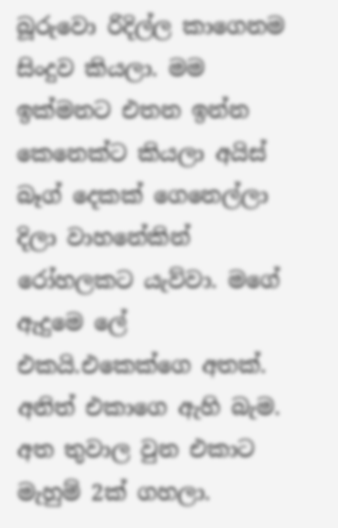බූරුවො රිදිල්ල කාගෙනම සිංදුව කියලා. මම ඉක්මනට එතන ඉන්න කෙනෙක්ට කියලා අයිස් බෑග් දෙකක් ගෙනෙල්ලා දිලා වාහනේකින් රෝහලකට යැව්වා. මගේ ඇදුමෙ ලේ එකයි.එකෙක්ගෙ අතක්. අනිත් එකාගෙ ඇහි බැම. අත තුවාල වුන එකාට මැහුම් 2ක් ගහලා.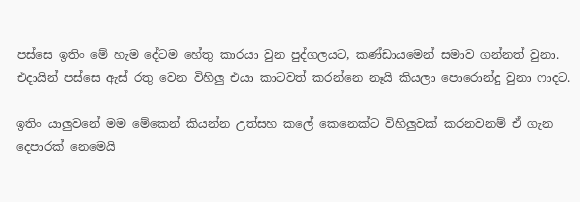පස්සෙ ඉතිං මේ හැම දේටම හේතු කාරයා වුන පුද්ගලයට, කණ්ඩායමෙන් සමාව ගන්නත් වුනා. එදායින් පස්සෙ ඇස් රතු වෙන විහිලු එයා කාටවත් කරන්නෙ නෑයි කියලා පොරොන්දු වුනා ෆාදට.

ඉතිං යාලුවනේ මම මේකෙන් කියන්න උත්සහ කලේ කෙනෙක්ට විහිලුවක් කරනවනම් ඒ ගැන දෙපාරක් නෙමෙයි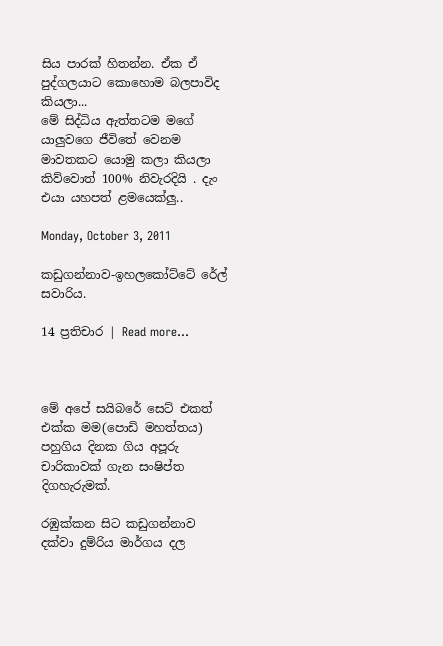සිය පාරක් හිතන්න. ඒක ඒ පුද්ගලයාට කොහොම බලපාවිද කියලා...
මේ සිද්ධිය ඇත්තටම මගේ යාලුවගෙ ජීවිතේ වෙනම මාවතකට යොමු කලා කියලා කිව්වොත් 100% නිවැරදියි . දැං එයා යහපත් ළමයෙක්ලු..

Monday, October 3, 2011

කඩුගන්නාව-ඉහලකෝට්ටේ රේල් සවාරිය.

14 ප්‍රතිචාර | Read more...



මේ අපේ සයිබරේ සෙට් එකත් එක්ක මම(පොඩි මහත්තය) පහුගිය දිනක ගිය අපූරු චාරිකාවක් ගැන සංෂිප්ත දිගහැරුමක්.

රඹුක්කන සිට කඩුගන්නාව දක්වා දුම්රිය මාර්ගය දල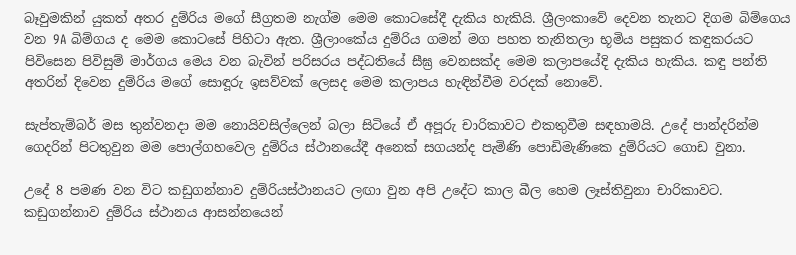බෑවුමකින් යුකත් අතර දුම්රිය මගේ සීග්‍රතම නැග්ම මෙම කොටසේදී දැකිය හැකියි. ශ්‍රීලංකාවේ දෙවන තැනට දිගම බිම්ගෙය වන 9A බිම්ගය ද මෙම කොටසේ පිහිටා ඇත. ශ්‍රීලාංකේය දුම්රිය ගමන් මග පහත තැනිතලා භූමිය පසුකර කඳුකරයට පිවිසෙන පිවිසුම් මාර්ගය මෙය වන බැවින් පරිසරය පද්ධතියේ සීඝ්‍ර වෙනසක්ද මෙම කලාපයේදි දැකිය හැකිය. කඳු පන්ති අතරින් දිවෙන දුම්රිය මගේ සොඳූරු ඉසව්වක් ලෙසද මෙම කලාපය හැඳින්වීම වරදක් නොවේ.

සැප්තැම්බර් මස තුන්වනදා මම නොයිවසිල්ලෙන් බලා සිටියේ ඒ අපූරු චාරිකාවට එකතුවීම සඳහාමයි. උදේ පාන්දරින්ම ගෙදරින් පිටතුවුන මම පොල්ගහවෙල දුම්රිය ස්ථානයේදී අනෙක් සගයන්ද පැමිණි පොඩිමැණිකෙ දුම්රියට ගොඩ වුනා.

උදේ 8 පමණ වන විට කඩුගන්නාව දුම්රියස්ථානයට ලඟා වුන අපි උදේට කාල බීල හෙම ලෑස්තිවුනා චාරිකාවට. කඩුගන්නාව දුම්රිය ස්ථානය ආසන්නයෙන්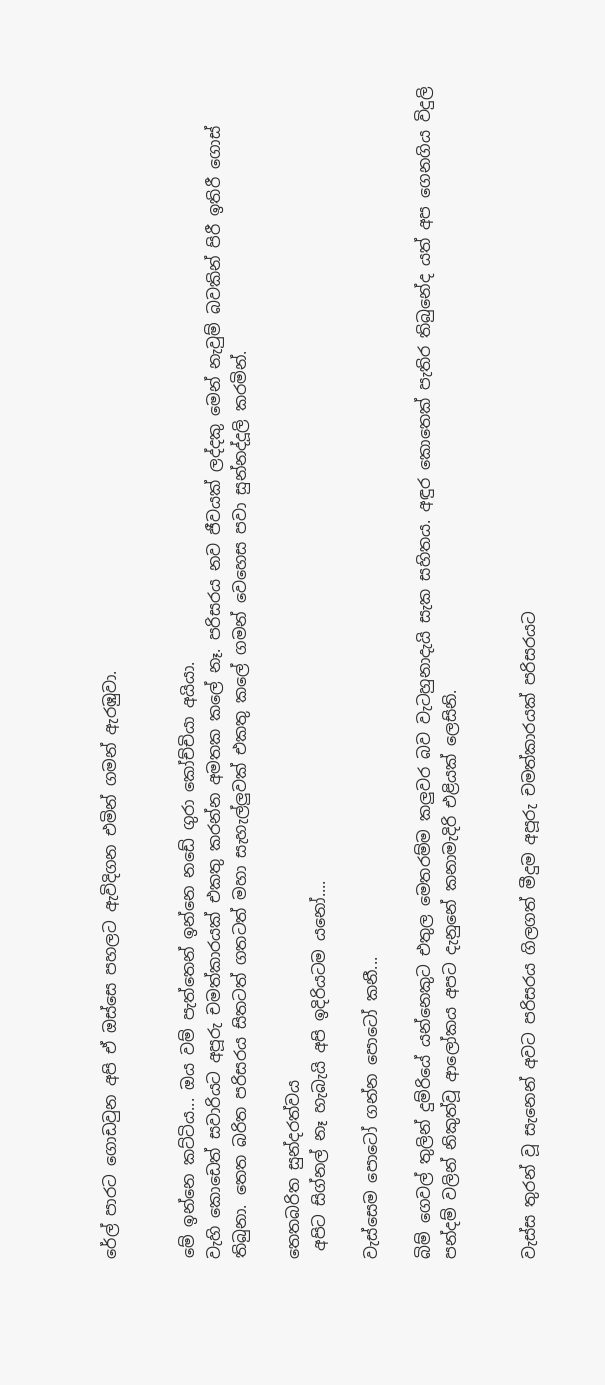රේල් පාරට ගොඩවුන අපි ඒ ඔස්සෙ පහලට ඇවිදිගන එමින් ගමන් ඇරඹුවා.


මේ ඉන්නෙ කට්ටිය... ඔය වම් පැත්තෙන් ඉන්නෙ නඩේ ගුරා කෝච්චියා අයියා.
වැහි කොඩෙත් සවාරියට අපූරු චමත්කාරයක් එකතු කරන්න අමතක කලේ නෑ. පරිසරය නව ජීවයක් ලද්දකු මෙන් නැවුම් බවකින් පිරී ඉතිරී ගොස් තිබුනා. තෙත බරිත පරිසරය සිතටත් ගතටත් මහා සැහැල්ලුවක් එකතු කලේ ගමන් වෙහෙස පවා සුන්නද්දූලි කරමින්.

තෙතබරිත සුන්දරත්වය
 අපිට සිග්නල් නෑ හැබැයි අපි ඉදිරියටම යනෝ....

වැස්සෙම පොටෝ ගන්න පොටෝ කනී...

බිම් ගෙවල් තුලින් දුම්රියේ යන්නෙකුට එතුල මෙතරම්ම කලුවර බව වැටහුනාදැයි සැක සහිතය. අඳුර කොතෙක් පැතිර තිබුනේද යත් අප ගෙනගිය විදුලි පන්දම් වලින් නිකුත්වූ ආලෝකය අපට දැනුනේ කනාමැදිරි එළියක් ලෙසිනි.


වැස්ස තුරන් වූ සැනෙන් අවට පරිසරය ගිලගත් මීදුම අපූරු චමත්කාරයක් පරිසරයට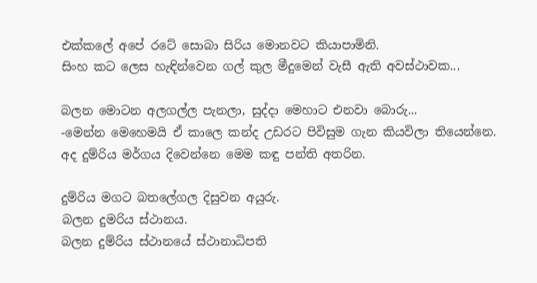එක්කලේ අපේ රටේ සොබා සිරිය මොනවට කියාපාමිනි.
සිංහ කට ලෙස හැඳින්වෙන ගල් කුල මීදුමෙන් වැසී ඇති අවස්ථාවක...

බලන මොටන අලගල්ල පැනලා, සුද්දා මෙහාට එනවා බොරු...
-මෙන්න මෙහෙමයි ඒ කාලෙ කන්ද උඩරට පිවිසුම ගැන කියවිලා තියෙන්නෙ.
අද දුම්රිය මර්ගය දිවෙන්නෙ මෙම කඳු පන්ති අතරින.

දුම්රිය මගට බතලේගල දිසුවන අයුරු.
බලන දුමරිය ස්ථානය.
බලන දුම්රිය ස්ථානයේ ස්ථානාධිපති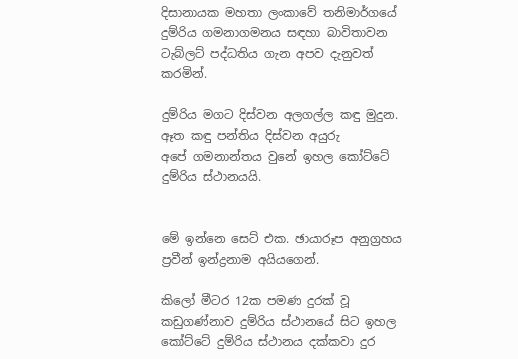දිසානායක මහතා ලංකාවේ තනිමාර්ගයේ දුම්රිය ගමනාගමනය සඳහා බාවිතාවන ටැබ්ලට් පද්ධතිය ගැන අපව දැනුවත් කරමින්.

දුම්රිය මගට දිස්වන අලගල්ල කඳු මුදුන.
ඈත කඳු පන්තිය දිස්වන අයුරු
අපේ ගමනාන්තය වුනේ ඉහල කෝට්ටේ දුම්රිය ස්ථානයයි.


මේ ඉන්නෙ සෙට් එක. ඡායාරූප අනුග්‍රහය ප්‍රවීන් ඉන්ද්‍රනාම අයියගෙන්.

කිලෝ මීටර 12ක පමණ දුරක් වූ කඩුගණ්නාව දුම්රිය ස්ථානයේ සිට ඉහල කෝට්ටේ දුම්රිය ස්ථානය දක්කවා දුර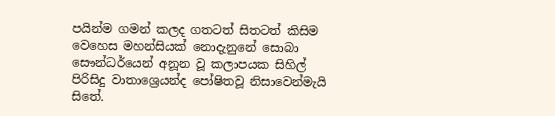පයින්ම ගමන් කලද ගතටත් සිතටත් කිසිම වෙහෙස මහන්සියක් නොදැනුනේ සොබා සෞන්ධර්යෙන් අනූන වූ කලාපයක සිහිල් පිරිසිදු වාතාශ්‍රෙයන්ද පෝෂිතවූ නිසාවෙන්මැයි සිතේ.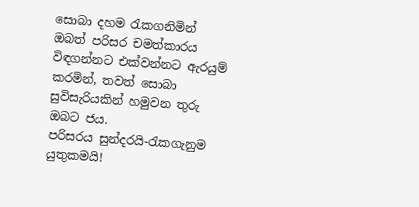සොබා දහම රැකගනිමින් ඔබත් පරිසර චමත්කාරය විඳගන්නට එක්වන්නට ඇරයුම් කරමින්, තවත් සොබා සුවිසැරියකින් හමුවන තුරු ඔබට ජය.
පරිසරය සුන්දරයි-රැකගැනුම යුතුකමයි!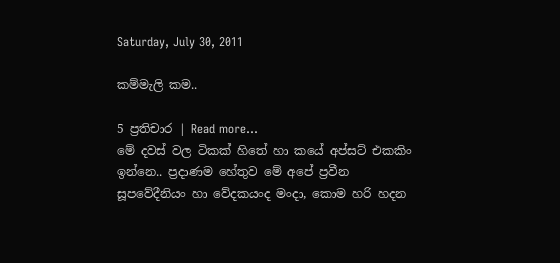Saturday, July 30, 2011

කම්මැලි කම..

5 ප්‍රතිචාර | Read more...
මේ දවස් වල ටිකක් හිතේ හා කයේ අප්සට් එකකිං ඉන්නෙ.. ප්‍රදාණම හේතුව මේ අපේ ප්‍රවීන සූපවේදීනියං හා වේදකයංද මංදා, කොම හරි හදන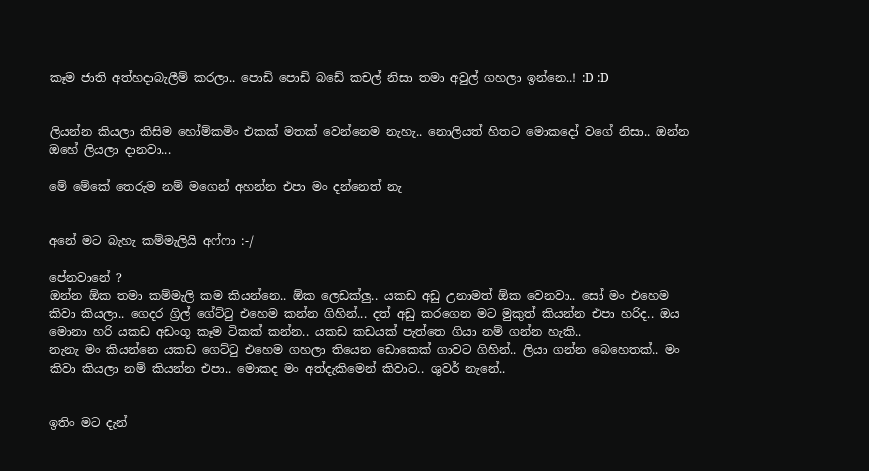කෑම ජාති අත්හදාබැලීම් කරලා.. පොඩි පොඩි බඩේ කචල් නිසා තමා අවුල් ගහලා ඉන්නෙ..! :D :D


ලියන්න කියලා කිසිම හෝම්කමිං එකක් මතක් වෙන්නෙම නැහැ.. නොලියත් හිතට මොකදෝ වගේ නිසා.. ඔන්න ඔහේ ලියලා දානවා...

මේ මේකේ තෙරුම නම් මගෙන් අහන්න එපා මං දන්නෙත් නැ


අනේ මට බැහැ කම්මැලියි අෆ්ෆා :-/

පේනවානේ ?
ඔන්න ඕක තමා කම්මැලි කම කියන්නෙ.. ඕක ලෙඩක්ලු.. යකඩ අඩු උනාමත් ඕක වෙනවා.. සෝ මං එහෙම කිවා කියලා.. ගෙදර ග්‍රිල් ගේට්ටු එහෙම කන්න ගිහින්... දත් අඩු කරගෙන මට මුකුත් කියන්න එපා හරිද.. ඔය මොනා හරි යකඩ අඩංගූ කෑම ටිකක් කන්න.. යකඩ කඩයක් පැත්තෙ ගියා නම් ගන්න හැකි..
නැනැ මං කියන්නෙ යකඩ ගෙට්ටු එහෙම ගහලා තියෙන ඩොකෙක් ගාවට ගිහින්.. ලියා ගන්න බෙහෙතක්.. මං කිවා කියලා නම් කියන්න එපා.. මොකද මං අත්දැකිමෙන් කිවාට.. ශුවර් නැනේ..


ඉතිං මට දැන්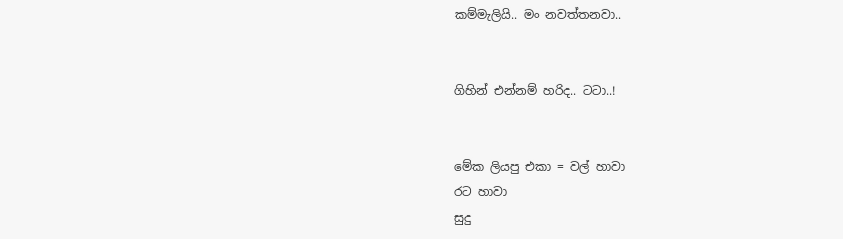කම්මැලියි.. මං නවත්තනවා..


ගිහින් එන්නම් හරිද.. ටටා..!


මේක ලියපු එකා = වල් හාවා
රට හාවා
සුදු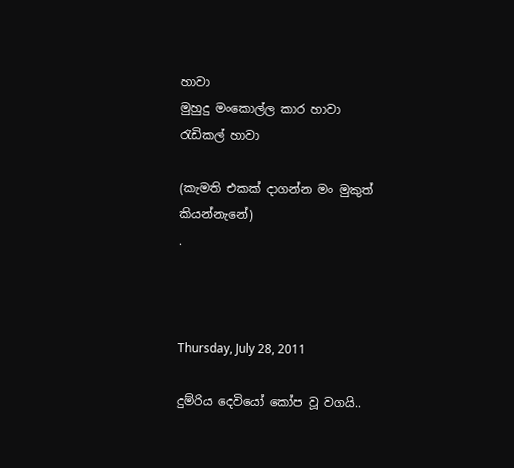හාවා
මුහුදු මංකොල්ල කාර හාවා
රැඩිකල් හාවා

(කැමති එකක් දාගන්න මං මුකුත් කියන්නැනේ)
.



Thursday, July 28, 2011

දුම්රිය දෙවියෝ කෝප වූ වගයි..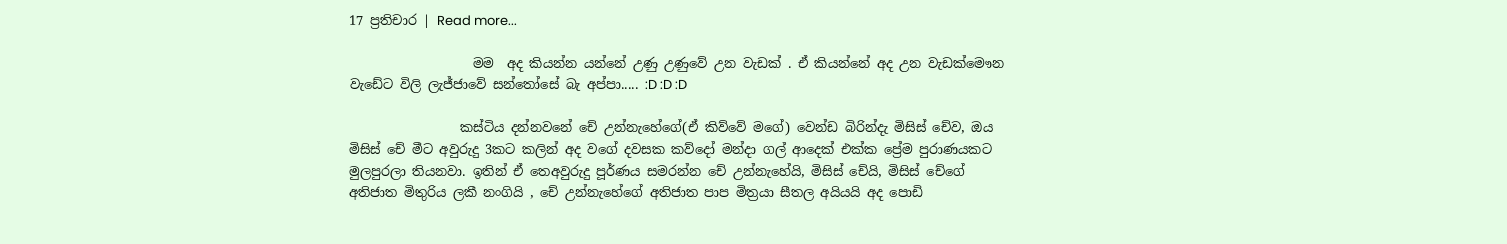17 ප්‍රතිචාර | Read more...

                   මම  අද කියන්න යන්නේ උණු උණුවේ උන වැඩක් . ඒ කියන්නේ අද උන වැඩක්මෞන වැඩේට විලි ලැජ්ජාවේ සන්තෝසේ බැ අප්පා..... :D :D :D

                 කස්ටිය දන්නවනේ චේ උන්නැහේගේ(ඒ කිව්වේ මගේ) වෙන්ඩ බිරින්දැ මිසිස් චේව, ඔය මිසිස් චේ මීට අවුරුදු 3කට කලින් අද වගේ දවසක කව්දෝ මන්දා ගල් ආදෙක් එක්ක ප්‍රේම පුරාණයකට මුලපුරලා තියනවා. ඉතින් ඒ තෙඅවුරුදු පූර්ණය සමරන්න චේ උන්නැහේයි, මිසිස් චේයි, මිසිස් චේගේ අතිජාත මිතුරිය ලකී නංගියි , චේ උන්නැහේගේ අතිජාත පාප මිත්‍රයා සීතල අයියයි අද පොඩි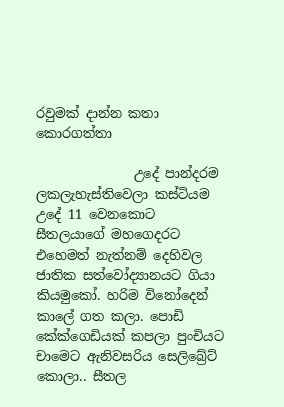රවුමක් දාන්න කතා කොරගත්තා

               උදේ පාන්දරම ලකලැහැස්තිවෙලා කස්ටියම උදේ 11 වෙනකොට සීතලයාගේ මහගෙදරට එහෙමත් නැත්නම් දෙහිවල ජාතික සත්වෝද්‍යානයට ගියා කියමුකෝ. හරිම විනෝදෙන් කාලේ ගත කලා. පොඩි කේක්ගෙඩියක් කපලා පුංචියට චාමෙට ඇනිවසරිය සෙලිබ්‍රේට් කොලා.. සීතල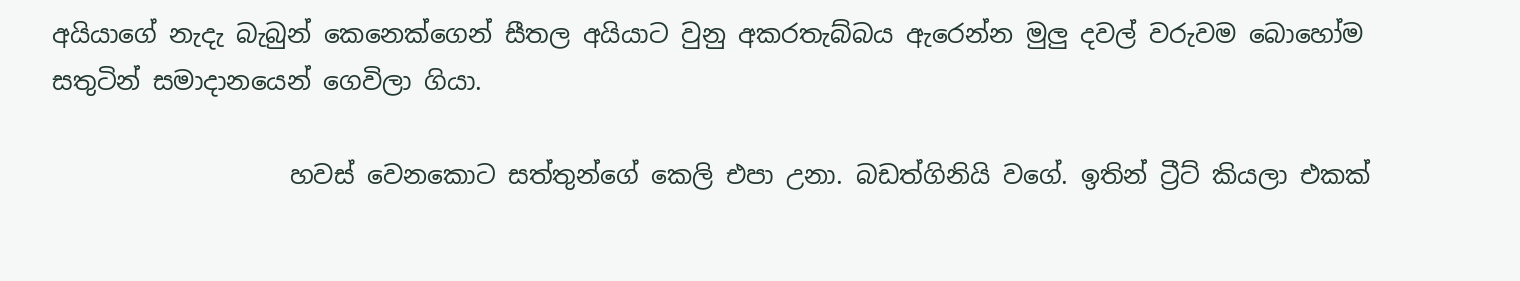අයියාගේ නැදැ බැබුන් කෙනෙක්ගෙන් සීතල අයියාට වුනු අකරතැබ්බය ඇරෙන්න මුලු දවල් වරුවම බොහෝම සතුටින් සමාදානයෙන් ගෙවිලා ගියා.

                   හවස් වෙනකොට සත්තුන්ගේ කෙලි එපා උනා. බඩත්ගිනියි වගේ. ඉතින් ට්‍රීට් කියලා එකක්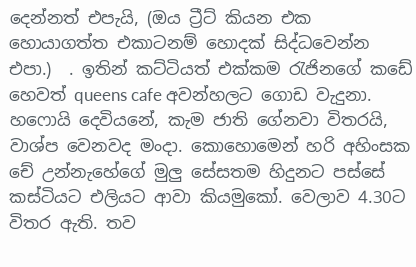දෙන්නත් එපැයි, (ඔය ට්‍රීට් කියන එක හොයාගත්ත එකාටනම් හොදක් සිද්ධවෙන්න එපා.)  . ඉතින් කට්ටියත් එක්කම රැජිනගේ කඩේ හෙවත් queens cafe අවන්හලට ගොඩ වැදුනා. හෆොයි දෙවියනේ, කැම ජාති ගේනවා විතරයි, වාශ්ප වෙනවද මංදා. කොහොමෙන් හරි අහිංසක චේ උන්නැහේගේ මුලු සේසතම හිදුනට පස්සේ කස්ටියට එලියට ආවා කියමුකෝ. වෙලාව 4.30ට විතර ඇති. තව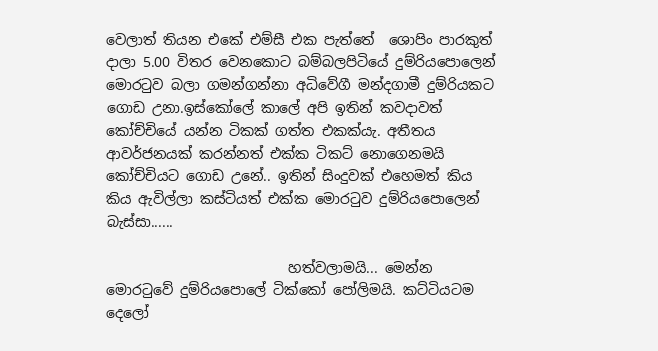වෙලාත් තියන එකේ එම්සී එක පැත්තේ  ශොපිං පාරකුත් දාලා 5.00 විතර වෙනකොට බම්බලපිටියේ දුම්රියපොලෙන්  මොරටුව බලා ගමන්ගන්නා අධිවේගී මන්දගාමී දුම්රියකට ගොඩ උනා.ඉස්කෝලේ කාලේ අපි ඉතින් කවදාවත් කෝච්චියේ යන්න ටිකක් ගත්ත එකක්යැ. අතීතය ආවර්ජනයක් කරන්නත් එක්ක ටිකට් නොගෙනමයි කෝච්චියට ගොඩ උනේ.. ඉතින් සිංදුවක් එහෙමත් කිය කිය ඇවිල්ලා කස්ටියත් එක්ක මොරටුව දුම්රියපොලෙන් බැස්සා......

                          හත්වලාමයි... මෙන්න මොරටුවේ දුම්රියපොලේ ටික්කෝ පෝලිමයි. කට්ටියටම දෙලෝ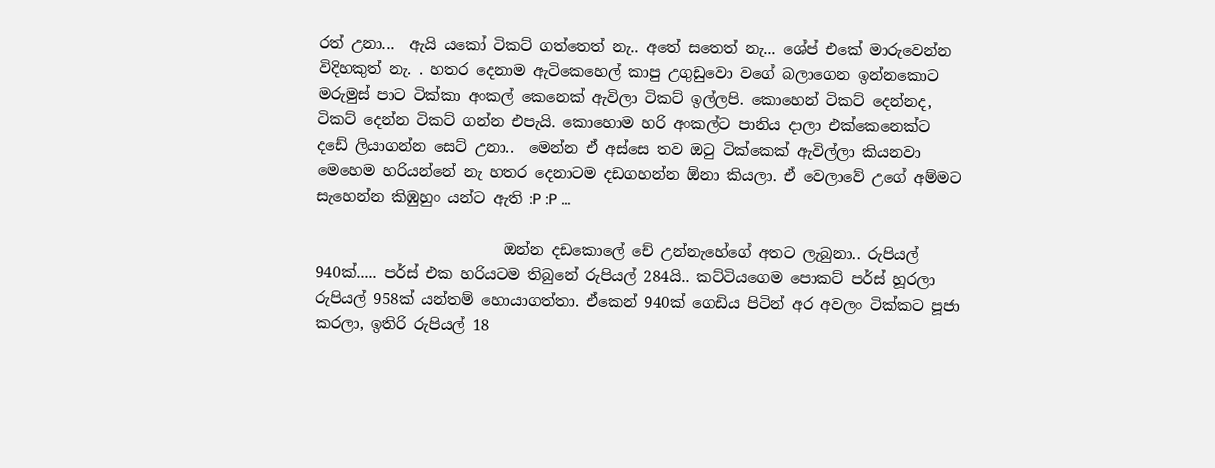රත් උනා...  ඇයි යකෝ ටිකට් ගත්තෙත් නැ.. අතේ සතෙත් නැ... ශේප් එකේ මාරුවෙන්න විදිහකුත් නැ. . හතර දෙනාම ඇටිකෙහෙල් කාපු උගුඩුවො වගේ බලාගෙන ඉන්නකොට මරුමුස් පාට ටික්කා අංකල් කෙනෙක් ඇවිලා ටිකට් ඉල්ලපි. කොහෙන් ටිකට් දෙන්නද,  ටිකට් දෙන්න ටිකට් ගන්න එපැයි. කොහොම හරි අංකල්ට පානිය දාලා එක්කෙනෙක්ට දඩේ ලියාගන්න සෙට් උනා..  මෙන්න ඒ අස්සෙ තව ඔටු ටික්කෙක් ඇවිල්ලා කියනවා මෙහෙම හරියන්නේ නැ හතර දෙනාටම දඩගහන්න ඕනා කියලා. ඒ වෙලාවේ උගේ අම්මට සැහෙන්න කිඹුහුං යන්ට ඇති :P :P ...

                         ඔන්න දඩකොලේ චේ උන්නැහේගේ අතට ලැබුනා.. රුපියල් 940ක්..... පර්ස් එක හරියටම තිබුනේ රුපියල් 284යි.. කට්ටියගෙම පොකට් පර්ස් හූරලා රුපියල් 958ක් යන්තම් හොයාගත්තා. ඒකෙන් 940ක් ගෙඩිය පිටින් අර අවලං ටික්කට පූජා කරලා, ඉතිරි රුපියල් 18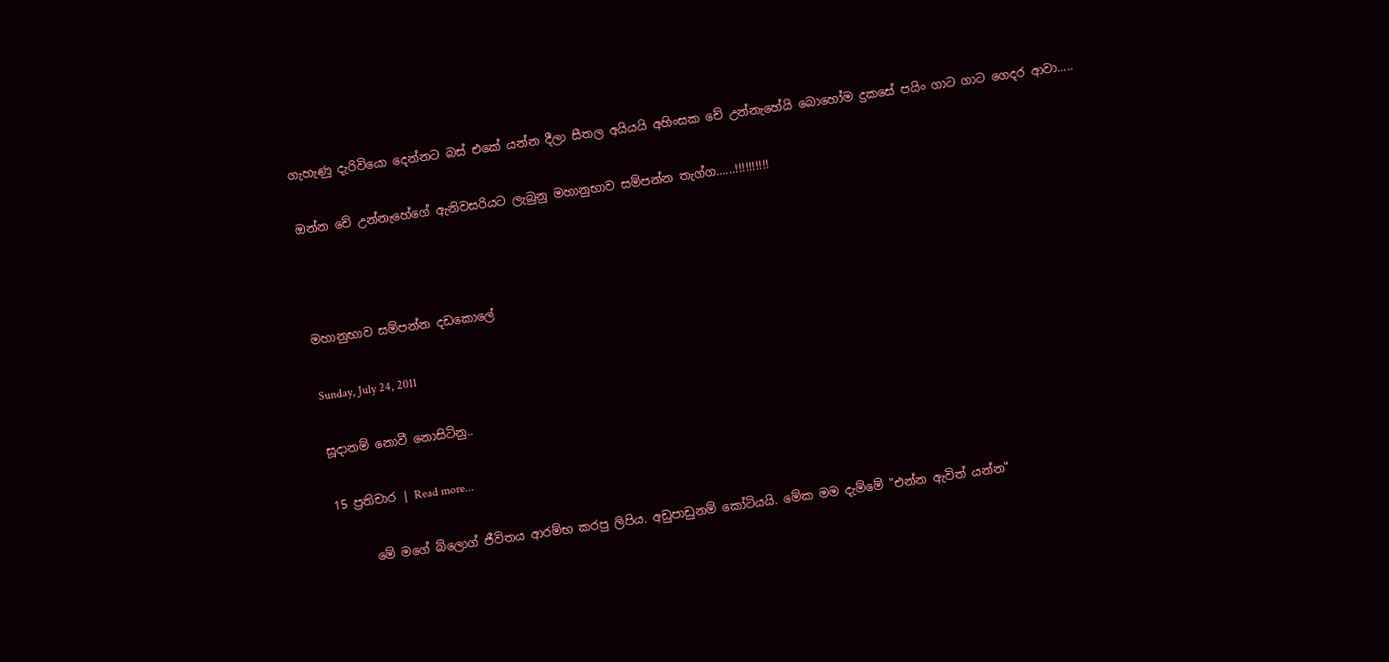ගැහැණු දැරිවියො දෙන්නට බස් එකේ යන්න දීලා සීතල අයියයි අහිංසක චේ උන්නැහේයි බොහෝම දුකසේ පයිං ගාට ගාට ගෙදර ආවා.....

ඔන්න චේ උන්නැහේගේ ඇනිවසරියට ලැබුනු මහානුභාව සම්පන්න තැග්ග......!!!!!!!!!!



මහානුභාව සම්පන්න දඩකොලේ

Sunday, July 24, 2011

සූදානම් නොවී නොසිටිනු..

15 ප්‍රතිචාර | Read more...

      මේ මගේ බ්ලොග් ජීවිතය ආරම්භ කරපු ලිපිය. අඩුපාඩුනම් කෝටියයි. මේක මම දැම්මේ "එන්න ඇවිත් යන්න"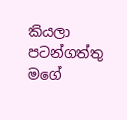කියලා පටන්ගත්තු මගේ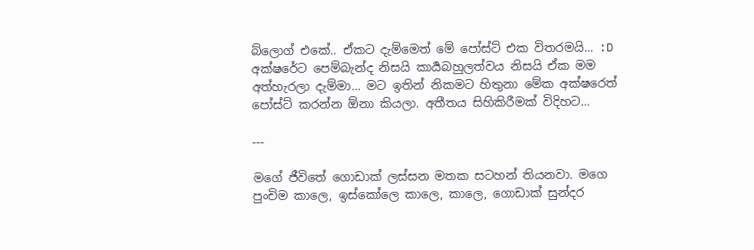බ්ලොග් එකේ.. ඒකට දැම්මෙත් මේ පෝස්ට් එක විතරමයි... :D
අක්ෂරේට පෙම්බැන්ද නිසයි කාර්‍යබහුලත්වය නිසයි ඒක මම අත්හැරලා දැම්මා... මට ඉතින් නිකමට හිතුනා මේක අක්ෂරෙත් පෝස්ට් කරන්න ඕනා කියලා. අතීතය සිහිකිරීමක් විදිහට...

---

මගේ ජීවිතේ ගොඩාක් ලස්සන මතක සටහන් තියනවා. මගෙ පුංචිම කාලෙ, ඉස්කෝලෙ කාලෙ, කාලෙ, ගොඩාක් සුන්දර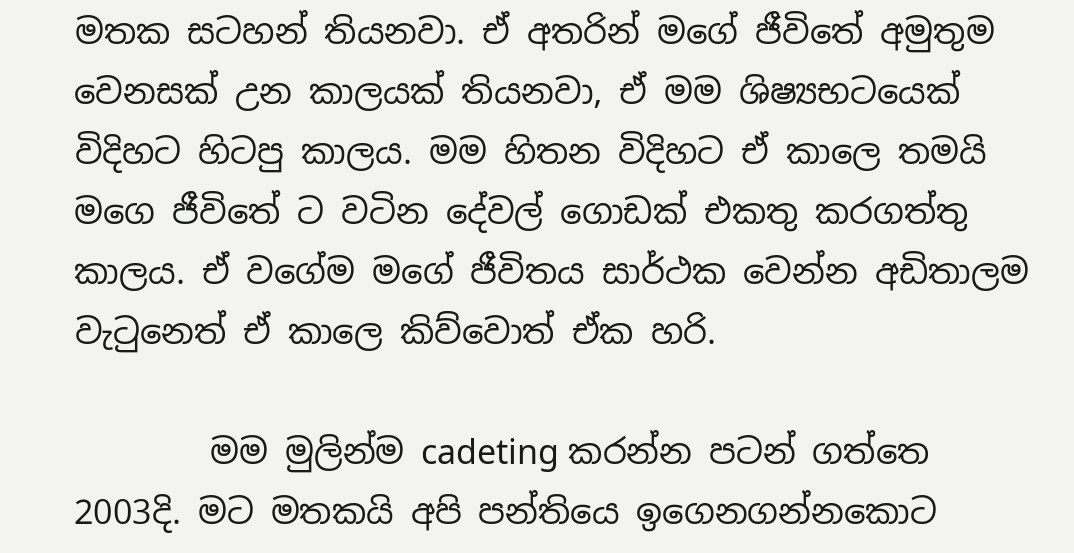මතක සටහන් තියනවා. ඒ අතරින් මගේ ජීවිතේ අමුතුම වෙනසක් උන කාලයක් තියනවා, ඒ මම ශිෂ්‍යභටයෙක් විදිහට හිටපු කාලය. මම හිතන විදිහට ඒ කාලෙ තමයි මගෙ ජීවිතේ ට වටින දේවල් ගොඩක් එකතු කරගත්තු කාලය. ඒ වගේම මගේ ජීවිතය සාර්ථක වෙන්න අඩිතාලම වැටුනෙත් ඒ කාලෙ කිව්වොත් ඒක හරි.

        මම මුලින්ම cadeting කරන්න පටන් ගත්තෙ 2003දි. මට මතකයි අපි පන්තියෙ ඉගෙනගන්නකොට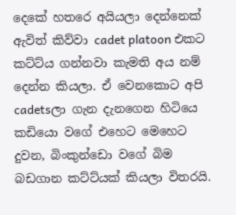දෙකේ හතරෙ අයියලා දෙන්නෙක් ඇවිත් කිව්වා cadet platoon එකට කට්ට්ය ගන්නවා කැමති අය නම් දෙන්න කියලා. ඒ වෙනකොට අපි cadetsලා ගැන දැනගෙන හිටියෙ කඩියො වගේ එහෙට මෙහෙට දුවන, බිංකුන්ඩො වගේ බිම බඩගාන කට්ට්යක් කියලා විතරයි.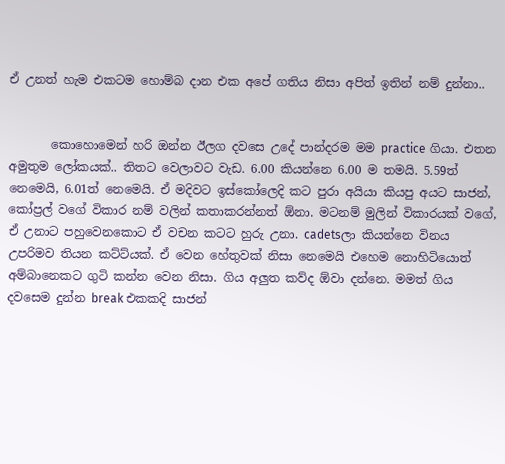ඒ උනත් හැම එකටම හොම්බ දාන එක අපේ ගතිය නිසා අපිත් ඉතින් නම් දුන්නා..


       කොහොමෙන් හරි ඔන්න ඊලග දවසෙ උදේ පාන්දරම මම practice ගියා. එතන අමුතුම ලෝකයක්.. තිතට වෙලාවට වැඩ. 6.00 කියන්නෙ 6.00 ම තමයි. 5.59ත් නෙමෙයි, 6.01ත් නෙමෙයි. ඒ මදිවට ඉස්කෝලෙදි කට පුරා අයියා කියපු අයට සාජන්, කෝප්‍රල් වගේ විකාර නම් වලින් කතාකරන්නත් ඕනා. මටනම් මුලින් විකාරයක් වගේ, ඒ උනාට පහුවෙනකොට ඒ වචන කටට හුරු උනා. cadetsලා කියන්නෙ විනය උපරිමව තියන කට්ට්යක්. ඒ වෙන හේතුවක් නිසා නෙමෙයි එහෙම නොහිටියොත් අම්බානෙකට ගුටි කන්න වෙන නිසා. ගිය අලුත කව්ද ඕවා දන්නෙ. මමත් ගිය දවසෙම දුන්න break එකකදි සාජන්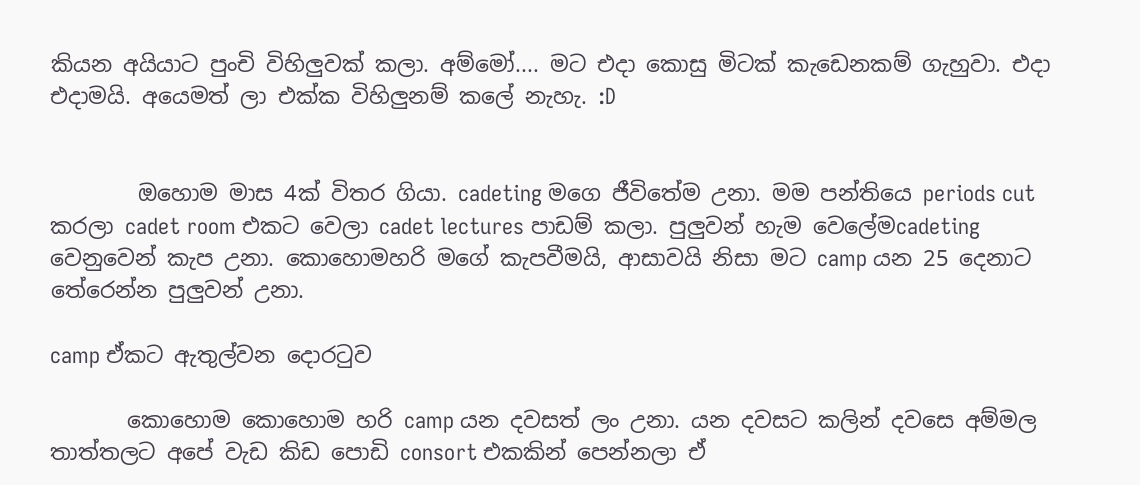කියන අයියාට පුංචි විහිලුවක් කලා. අම්මෝ.... මට එදා කොසු මිටක් කැඩෙනකම් ගැහුවා. එදා එදාමයි. අයෙමත් ලා එක්ක විහිලුනම් කලේ නැහැ. :D


        ඔහොම මාස 4ක් විතර ගියා. cadeting මගෙ ජීවිතේම උනා. මම පන්තියෙ periods cut කරලා cadet room එකට වෙලා cadet lectures පාඩම් කලා. පුලුවන් හැම වෙලේමcadeting වෙනුවෙන් කැප උනා. කොහොමහරි මගේ කැපවීමයි, ආසාවයි නිසා මට camp යන 25 දෙනාට තේරෙන්න පුලුවන් උනා.

camp ඒකට ඇතුල්වන දොරටුව

       කොහොම කොහොම හරි camp යන දවසත් ලං උනා. යන දවසට කලින් දවසෙ අම්මල තාත්තලට අපේ වැඩ කිඩ පොඩි consort එකකින් පෙන්නලා ඒ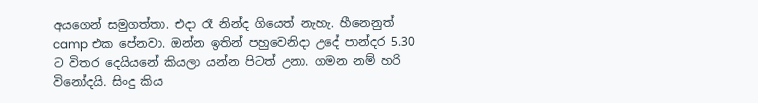අයගෙන් සමුගත්තා. එදා රෑ නින්ද ගියෙත් නැහැ. හීනෙනුත් camp එක පේනවා. ඔන්න ඉතින් පහුවෙනිදා උදේ පාන්දර 5.30 ට විතර දෙයියනේ කියලා යන්න පිටත් උනා. ගමන නම් හරි විනෝදයි. සිංදු කිය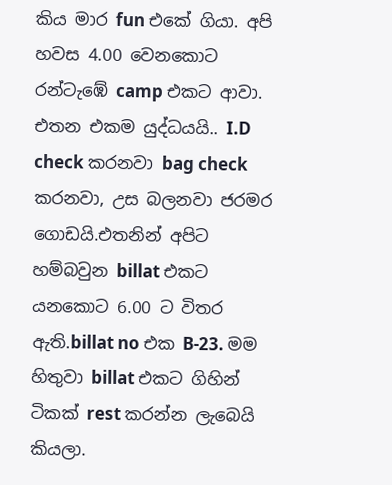කිය මාර fun එකේ ගියා. අපි හවස 4.00 වෙනකොට රන්ටැඹේ camp එකට ආවා. එතන එකම යුද්ධයයි.. I.D check කරනවා bag check කරනවා, උස බලනවා ජරමර ගොඩයි.එතනින් අපිට හම්බවුන billat එකට යනකොට 6.00 ට විතර ඇති.billat no එක B-23. මම හිතුවා billat එකට ගිහින් ටිකක් rest කරන්න ලැබෙයි කියලා.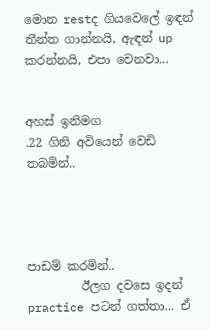මොන restද ගියවෙලේ ඉඳන් තීන්ත ගාන්නයි, ඇඳන් up කරන්නයි, එපා වෙනවා...


අහස් ඉනිමග
.22 ගිනි අවියෙන් වෙඩි තබමින්..




පාඩම් කරමින්..
         ඊලග දවසෙ ඉදන් practice පටන් ගත්තා... ඒ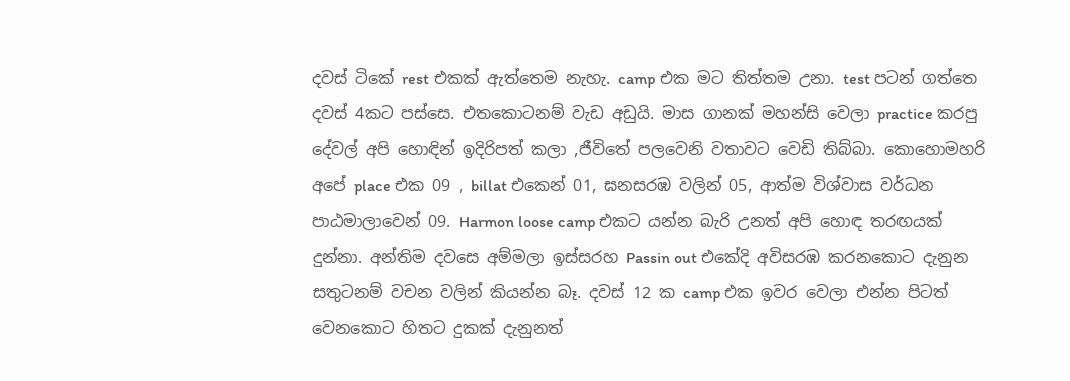දවස් ටිකේ rest එකක් ඇත්තෙම නැහැ. camp එක මට තිත්තම උනා. test පටන් ගත්තෙ දවස් 4කට පස්සෙ. එතකොටනම් වැඩ අඩුයි. මාස ගානක් මහන්සි වෙලා practice කරපු දේවල් අපි හොඳින් ඉදිරිපත් කලා ,ජීවිතේ පලවෙනි වතාවට වෙඩි තිබ්බා. කොහොමහරි අපේ place එක 09 , billat එකෙන් 01, ඝනසරඹ වලින් 05, ආත්ම විශ්වාස වර්ධන පාඨමාලාවෙන් 09. Harmon loose camp එකට යන්න බැරි උනත් අපි හොඳ තරඟයක් දුන්නා. අන්තිම දවසෙ අම්මලා ඉස්සරහ Passin out එකේදි අවිසරඹ කරනකොට දැනුන සතුටනම් වචන වලින් කියන්න බෑ. දවස් 12 ක camp එක ඉවර වෙලා එන්න පිටත් වෙනකොට හිතට දුකක් දැනුනත්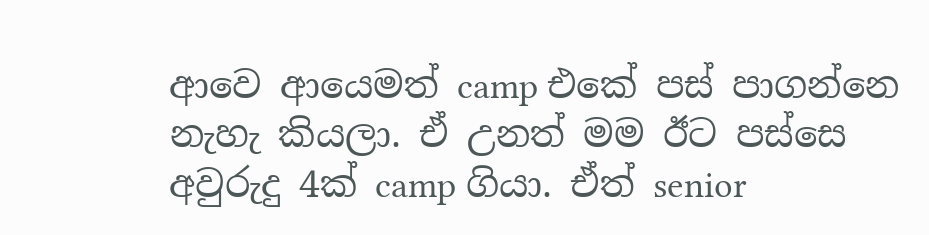ආවෙ ආයෙමත් camp එකේ පස් පාගන්නෙ නැහැ කියලා. ඒ උනත් මම ඊට පස්සෙ අවුරුදු 4ක් camp ගියා. ඒත් senior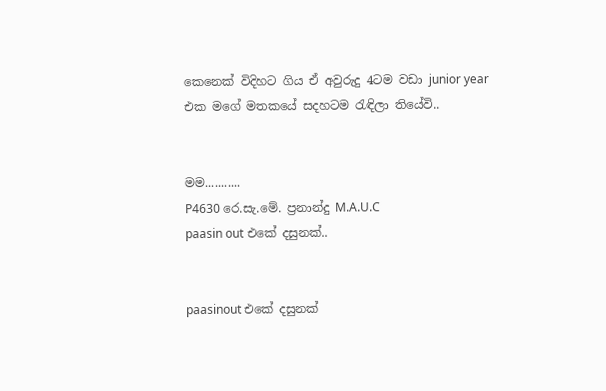කෙනෙක් විදිහට ගිය ඒ අවුරුදු 4ටම වඩා junior year එක මගේ මතකයේ සදහටම රැඳිලා තියේවි..


මම...........
P4630 රෙ.සැ.මේ. ප්‍රනාන්දු M.A.U.C
paasin out එකේ දසුනක්..


paasinout එකේ දසුනක්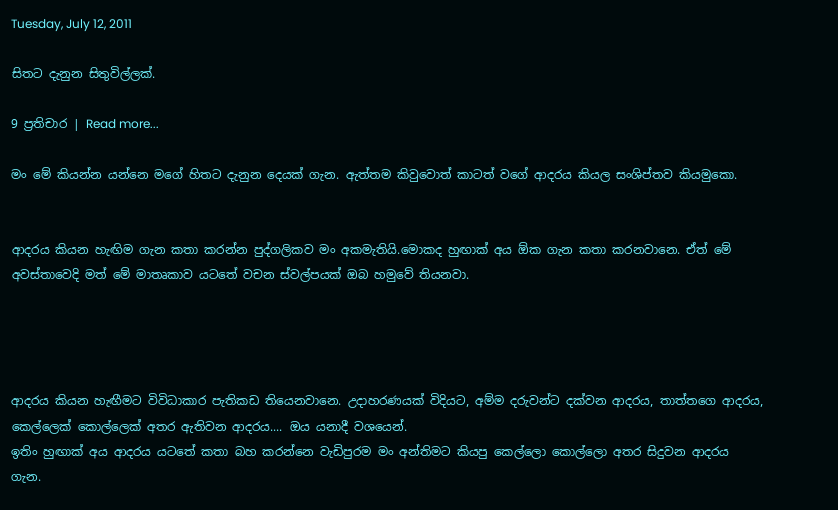Tuesday, July 12, 2011

සිතට දැනුන සිතුවිල්ලක්.

9 ප්‍රතිචාර | Read more...

මං මේ කියන්න යන්නෙ මගේ හිතට දැනුන දෙයක් ගැන. ඇත්තම කිවුවොත් කාටත් වගේ ආදරය කියල සංශිප්තව කියමුකො.


ආදරය කියන හැඟිම ගැන කතා කරන්න පුද්ගලිකව මං අකමැතියි.මොකද හුඟාක් අය ඕක ගැන කතා කරනවානෙ. ඒත් මේ අවස්තාවෙදි මත් මේ මාතෘකාව යටතේ වචන ස්වල්පයක් ඔබ හමුවේ තියනවා.




ආදරය කියන හැඟීමට විවිධාකාර පැතිකඩ තියෙනවානෙ. උදාහරණයක් විදියට, අම්ම දරුවන්ට දක්වන ආදරය, තාත්තගෙ ආදරය, කෙල්ලෙක් කොල්ලෙක් අතර ඇතිවන ආදරය.... ඔය යනාදී වශයෙන්.
ඉතිං හුඟාක් අය ආදරය යටතේ කතා බහ කරන්නෙ වැඩිපුරම ‍මං අන්තිමට කියපු කෙල්ලො කොල්ලො අතර සිදුවන ආදරය ගැන.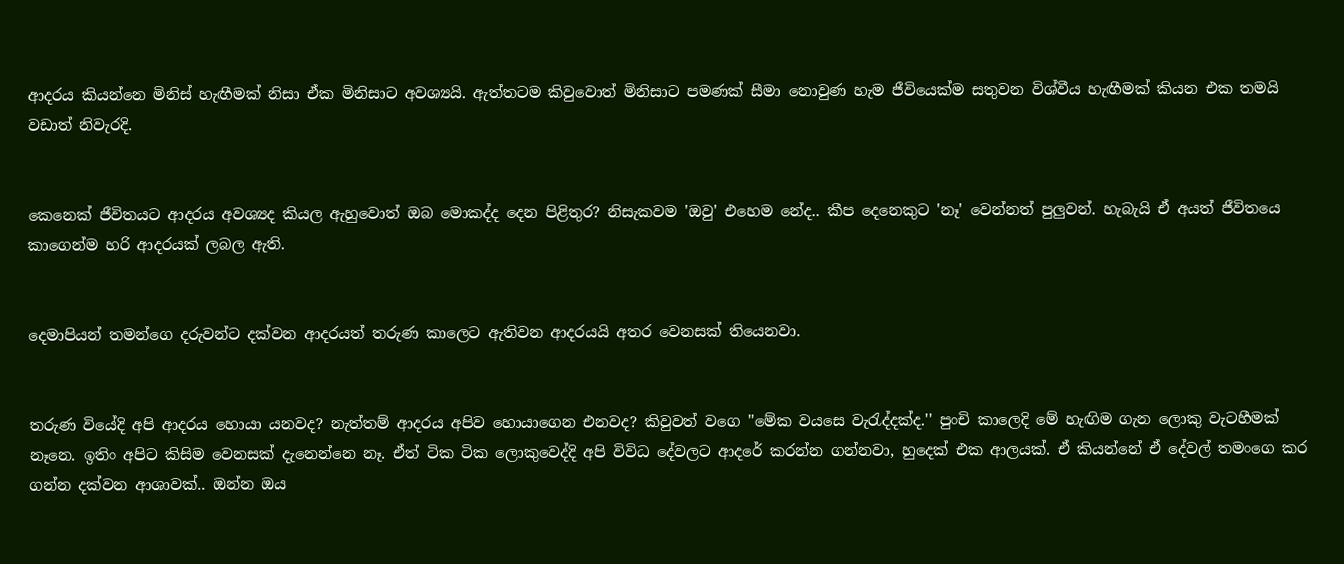ආදරය කියන්නෙ මිනිස් හැඟීමක් නිසා ඒක මිනිසාට අවශ්‍යයි. ඇත්තටම කිවුවොත් මිනිසාට පමණක් සීමා නොවුණ හැම ජීවියෙක්ම සතුවන විශ්වීය හැඟීමක් කියන එක තමයි වඩාත් නිවැරදි.


කෙනෙක් ජීවිතයට ආදරය අවශ්‍යද කියල ඇහුවොත් ඔබ මොකද්ද දෙන පිළිතුර? නිසැකවම 'ඔවු' එහෙම නේද.. කීප දෙනෙකුට 'නෑ' වෙන්නත් පුලුවන්. හැබැයි ඒ අයත් ජීවිතයෙ කාගෙන්ම හරි ආදරයක් ලබල ඇති.


දෙමාපියන් තමන්ගෙ දරුවන්ට දක්වන ආදරයත් තරුණ කාලෙට ඇතිවන ආදරයයි අතර වෙනසක් තියෙනවා.


තරුණ වියේදි අපි ආදරය හොයා යනවද? නැත්තම් ආදරය අපිව හොයාගෙන එනවද? කිවුවත් වගෙ ''මේක වයසෙ වැරැද්දක්ද.'' පුංචි කාලෙදි මේ හැඟිම ගැන ලොකු වැටහීමක් නෑනෙ. ඉතිං අපිට කිසිම වෙනසක් දැනෙන්නෙ නෑ. ඒත් ටික ටික ලොකුවෙද්දි අපි විවිධ දේවලට ආදරේ කරන්න ගන්නවා, හුදෙක් එක ආලයක්. ඒ කියන්නේ ඒ දේවල් තමංගෙ කර ගන්න දක්වන ආශාවක්.. ඔන්න ඔය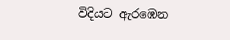විදියට ඇරඹෙන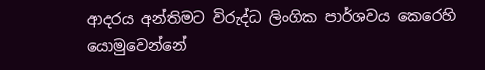ආදරය අන්තිමට විරුද්ධ ලිංගික පාර්ශවය කෙරෙහි යොමුවෙන්නේ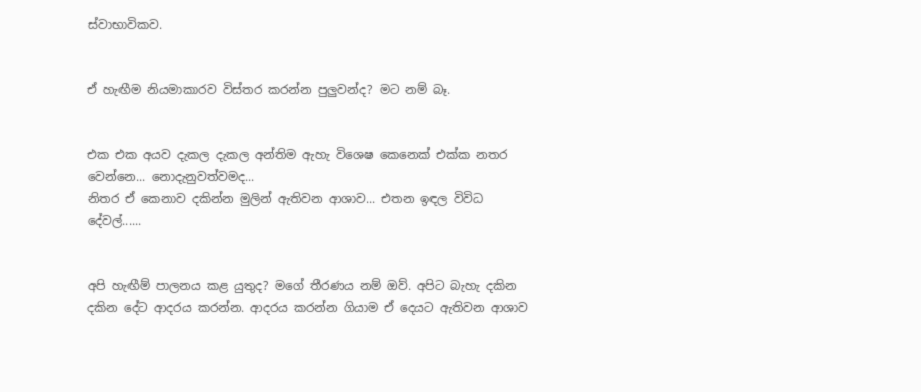ස්වාභාවිකව.


ඒ හැඟීම නියමාකාරව විස්තර කරන්න පුලුවන්ද? මට නම් බෑ.


එක එක අයව දැකල දැකල අන්තිම ඇහැ විශෙෂ කෙනෙක් එක්ක නතර වෙන්නෙ... නොදැනුවත්වමද...
නිතර ඒ කෙනාව දකින්න මුලින් ඇතිවන ආශාව... එතන ඉඳල විවිධ දේවල්......


අපි හැඟීම් පාලනය කළ යුතුද? මගේ තීරණය නම් ඔව්. අපිට බැහැ දකින දකින දේට ආදරය කරන්න. ආදරය කරන්න ගියාම ඒ දෙයට ඇතිවන ආශාව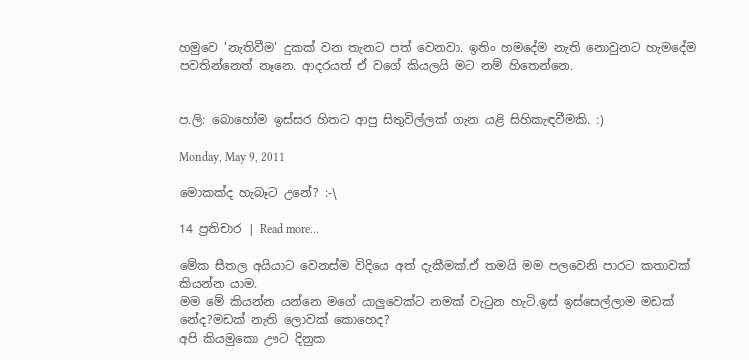හමුවෙ 'නැතිවීම' දුකක් වන තැනට පත් වෙනවා. ඉතිං හමදේම නැති නොවුනට හැමදේම පවතින්නෙත් නෑනෙ. ආදරයත් ඒ වගේ කියලයි මට නම් හිතෙන්නෙ.


ප.ලි: බොහෝම ඉස්සර හිතට ආපු සිතුවිල්ලක් ගැන යළි සිහිකැඳවීමකි. :)

Monday, May 9, 2011

මොකක්ද හැබෑට උනේ? :-\

14 ප්‍රතිචාර | Read more...

මේක සීතල අයියාට වෙනස්ම විදියෙ අත් දැකීමක්.ඒ තමයි මම පලවෙනි පාරට කතාවක් කියන්න යාම.
මම මේ කියන්න යන්නෙ මගේ යාලුවෙක්ට නමක් වැටුන හැටි.ඉස් ඉස්සෙල්ලාම මඩක් නේද?මඩක් නැති ලොවක් කොහෙද?
අපි කියමුකො ඌට දිනුක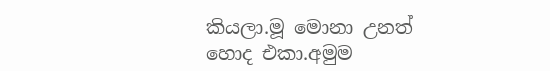කියලා.මූ මොනා උනත් හොද එකා.අමුම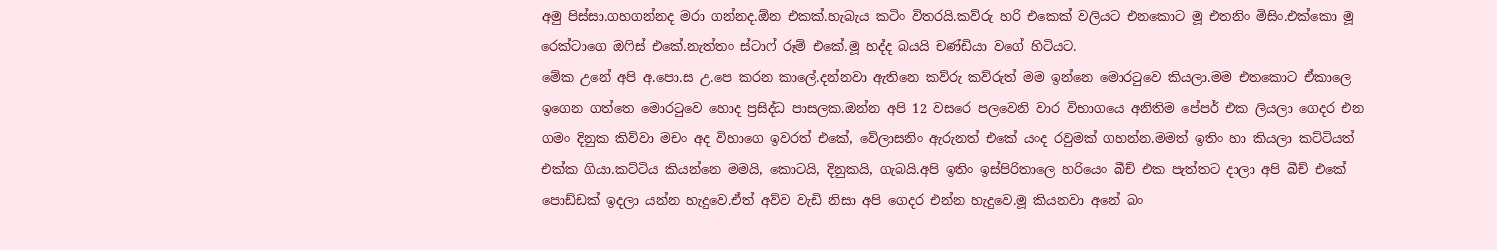අමු පිස්සා.ගහගන්නද මරා ගන්නද.ඕන එකක්.හැබැය කටිං විතරයි.කව්රු හරි එකෙක් වලියට එනකොට මූ එතනිං මිසිං.එක්කො මූ රෙක්ටාගෙ ඔෆිස් එකේ.නැත්තං ස්ටාෆ් රූම් එකේ.මූ හද්ද බයයි චණ්ඩියා වගේ හිටියට.
මේක උනේ අපි අ.පො.ස උ.පෙ කරන කාලේ.දන්නවා ඇතිනෙ කව්රු කව්රුත් මම ඉන්නෙ මොරටුවෙ කියලා.මම එතකොට ඒකාලෙ ඉගෙන ගත්තෙ මොරටුවෙ හොද ප්‍රසිද්ධ පාසලක.ඔන්න අපි 12 වසරෙ පලවෙනි වාර විභාගයෙ අනිතිම පේපර් එක ලියලා ගෙදර එන ගමං දිනුක කිව්වා මචං අද විහාගෙ ඉවරත් එකේ, වේලාසනිං ඇරුනත් එකේ යංද රවුමක් ගහන්න.මමත් ඉතිං හා කියලා කට්ටියත් එක්ක ගියා.කට්ටිය කියන්නෙ මමයි, කොටයි, දිනුකයි, ගැබයි.අපි ඉතිං ඉස්පිරිතාලෙ හරියෙං බීච් එක පැත්තට දාලා අපි බීච් එකේ පොඩ්ඩක් ඉදලා යන්න හැදුවෙ.ඒත් අව්ව වැඩි නිසා අපි ගෙදර එන්න හැදුවෙ.මූ කියනවා අනේ බං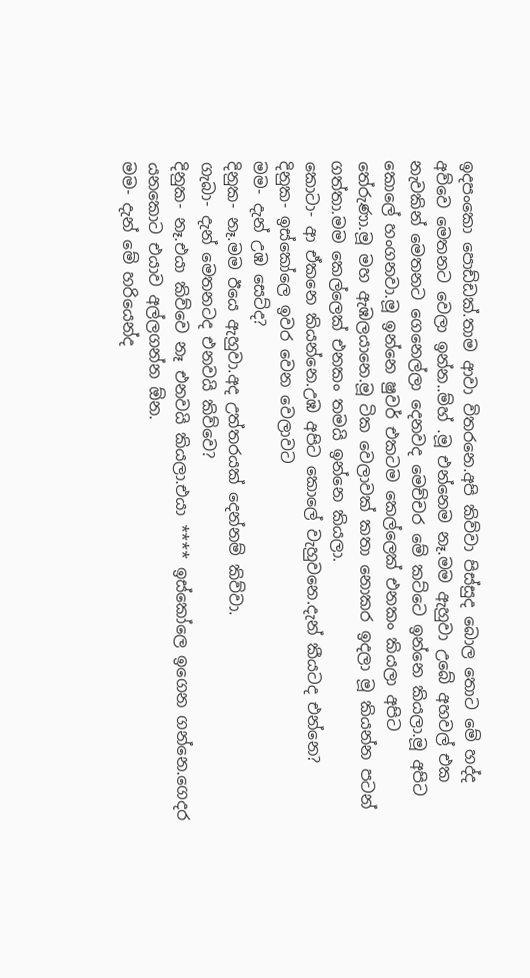ඉදපංකො පොඩ්ඩක්.තාම ආවා විතරනෙ.අපි කිව්වා පිස්සුද බොල තොට මේ හද්ද අව්වෙ මෙතනට වෙලා ඉන්න..ම්හ් .මූ එන්නෙම නෑ.මම ඇහුවා උබේ අහවල් එක නැවකින් මෙතනට ගෙනෙල්ලා දෙනවද මෙච්චර මේ කට්ටෙ ඉන්නෙ කියලා.මූ අපිට කොලේ හංගනවා.මූ ඉන්නෙ ෂුවර් එකටම කෙල්ලෙක් එනකං කියලා අපිට තේරුණා.මූ මහ ඇඹලයානෙ.මූ ටික වෙලාවක් කතා නොකර ඉදලා මූ කියන්න පටන් ගත්තා.මම කෙල්ලෙක් එනකං තමයි ඉන්නෙ කියලා.
කොටා- ආ ඒකනෙ කියන්නෙ.උඹ අපිට කොලේ වැහුවනෙ.දැන් කීයටද එන්නෙ?
දිනුක- ඉස්කෝලෙ ඉවර වෙන වෙලාවට
මම- දැන් උඹ සෙට්ද?
දිනුක- නෑ.මම ඊයෙ ඇහුවා.අද උත්තරයක් දෙන්නම් කිව්වා.
ගැබා- දැන් මෙතනටද එනවයි කිව්වෙ?
දිනුක- නෑ.එයා කිව්වෙ නෑ එනවයි කියලා.එයා **** ඉස්කෝලෙ ඉගෙන ගන්නෙ.ගෙදර යනකොට එයාව අල්ලගන්න ඕන.
මම- දැන් මේ හරියෙන්ද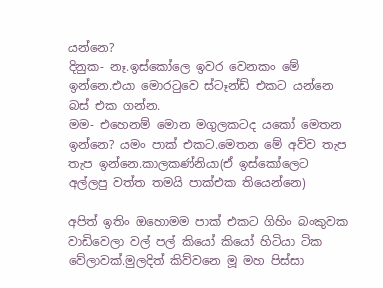යන්නෙ?
දිනුක- නෑ.ඉස්කෝලෙ ඉවර වෙනකං මේ ඉන්නෙ.එයා මොරටුවෙ ස්ටෑන්ඩ් එකට යන්නෙ බස් එක ගන්න.
මම- එහෙනම් මොන මගුලකටද යකෝ මෙතන ඉන්නෙ? යමං පාක් එකට.මෙතන මේ අව්ව තැප තැප ඉන්නෙ.කාලකණ්නියා(ඒ ඉස්කෝලෙට අල්ලපු වත්ත තමයි පාක්එක තියෙන්නෙ)

අපිත් ඉතිං ඔහොමම පාක් එකට ගිහිං බංකුවක වාඩිවෙලා වල් පල් කියෝ කියෝ හිටියා ටික වේලාවක්.මුලදිත් කිව්වනෙ මූ මහ පිස්සා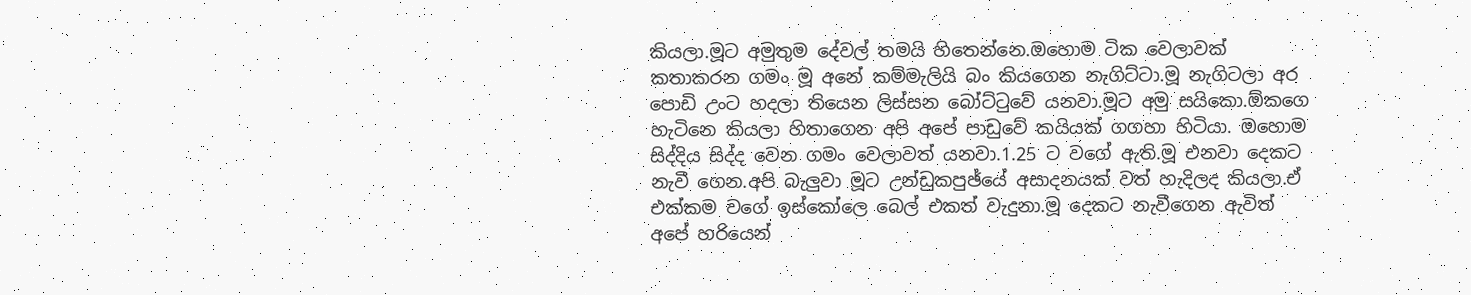කියලා.මූට අමුතුම දේවල් තමයි හිතෙන්නෙ.ඔහොම ටික වෙලාවක් කතාකරන ගමං මූ අනේ කම්මැලියි බං කියගෙන නැගිට්ටා.මූ නැගිටලා අර පොඩි උංට හදලා තියෙන ලිස්සන බෝට්ටුවේ යනවා.මූට අමු සයිකො.ඕකගෙ හැටිනෙ කියලා හිතාගෙන අපි අපේ පාඩුවේ කයියක් ගගහා හිටියා. ඔහොම සිද්දිය සිද්ද වෙන ගමං වෙලාවත් යනවා.1.25 ට වගේ ඇති.මූ එනවා දෙකට නැවී ගෙන.අපි බැලුවා මූට උන්ඩුකපුඡ්යේ අසාදනයක් වත් හැදිලද කියලා.ඒ එක්කම වගේ ඉස්කෝලෙ බෙල් එකත් වැදුනා.මූ දෙකට නැවීගෙන ඇවිත් අපේ හරියෙන්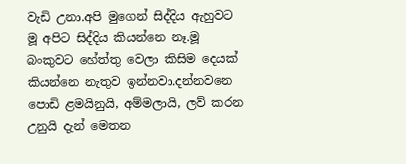වැඩි උනා.අපි මුගෙන් සිද්දිය ඇහුවට මූ අපිට සිද්දිය කියන්නෙ නෑ.මූ බංකුවට හේත්තු වෙලා කිසිම දෙයක් කියන්නෙ නැතුව ඉන්නවා.දන්නවනෙ පොඩි ළමයිනුයි, අම්මලායි, ලව් කරන උනුයි දැන් මෙතන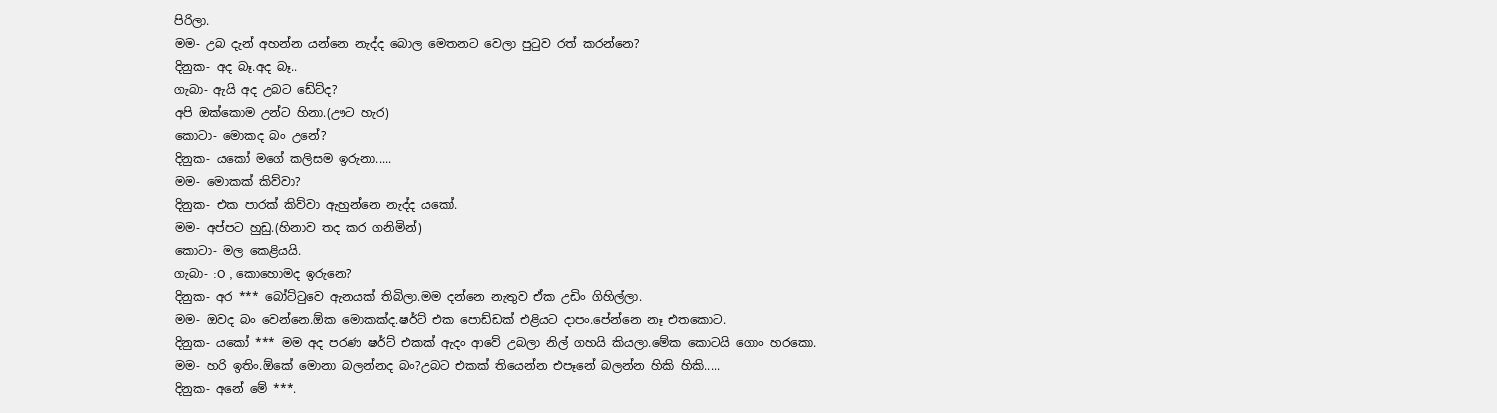පිරිලා.
මම- උබ දැන් අහන්න යන්නෙ නැද්ද බොල මෙතනට වෙලා පුටුව රත් කරන්නෙ?
දිනුක- අද බෑ.අද බෑ..
ගැබා- ඇයි අද උබට ඩේට්ද?
අපි ඔක්කොම උන්ට හිනා.(ඌට හැර)
කොටා- මොකද බං උනේ?
දිනුක- යකෝ මගේ කලිසම ඉරුනා.....
මම- මොකක් කිව්වා?
දිනුක- එක පාරක් කිව්වා ඇහුන්නෙ නැද්ද යකෝ.
මම- අප්පට හුඩු.(හිනාව තද කර ගනිමින්)
කොටා- මල කෙළියයි.
ගැබා- :O , කොහොමද ඉරුනෙ?
දිනුක- අර *** බෝට්ටුවෙ ඇනයක් තිබිලා.මම දන්නෙ නැතුව ඒක උඩිං ගිහිල්ලා.
මම- ඔවද බං වෙන්නෙ.ඕක මොකක්ද.ෂර්ට් එක පොඩ්ඩක් එළියට දාපං.පේන්නෙ නෑ එතකොට.
දිනුක- යකෝ *** මම අද පරණ ෂර්ට් එකක් ඇදං ආවේ උබලා නිල් ගහයි කියලා.මේක කොටයි ගොං හරකො.
මම- හරි ඉතිං.ඕකේ මොනා බලන්නද බං?උබට එකක් තියෙන්න එපෑනේ බලන්න හිකි හිකි.....
දිනුක- අනේ මේ ***.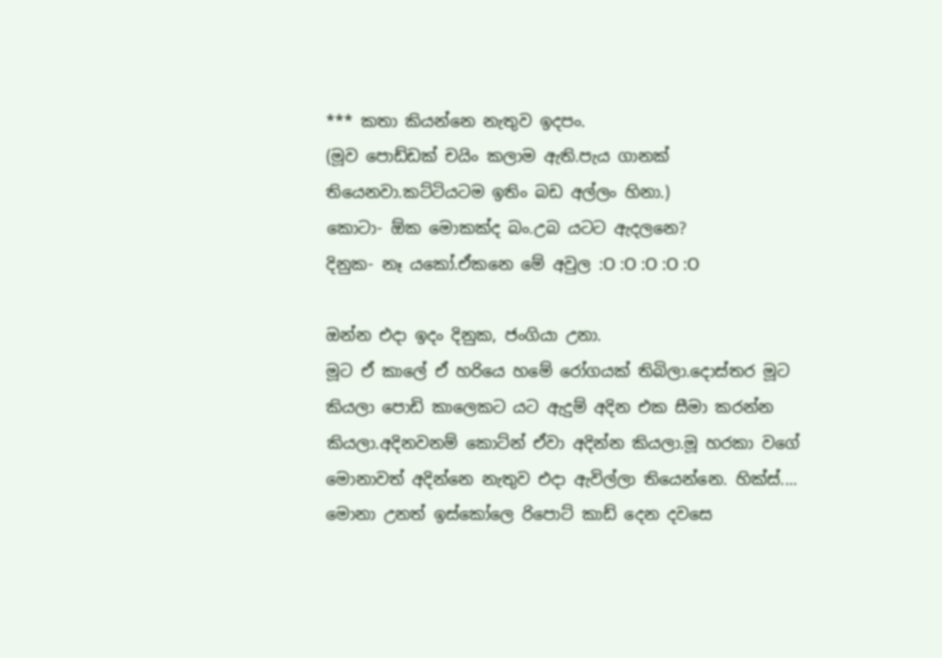*** කතා කියන්නෙ නැතුව ඉදපං.
(මූව පොඩ්ඩක් චයිං කලාම ඇති.පැය ගානක් තියෙනවා.කට්ටියටම ඉතිං බඩ අල්ලං හිනා.)
කොටා- ඕක මොකක්ද බං.උබ යටට ඇදලනෙ?
දිනුක- නෑ යකෝ.ඒකනෙ මේ අවුල :O :O :O :O :O

ඔන්න එදා ඉදං දිනුක, ජංගියා උනා.
මූට ඒ කාලේ ඒ හරියෙ හමේ රෝගයක් තිබිලා.දොස්තර මූට කියලා පොඩි කාලෙකට යට ඇදුම් අදින එක සීමා කරන්න කියලා.අදිනවනම් කොට්න් ඒවා අදින්න කියලා.මූ හරකා වගේ මොනාවත් අදින්නෙ නැතුව එදා ඇවිල්ලා තියෙන්නෙ. හික්ස්....
මොනා උනත් ඉස්කෝලෙ රිපොට් කාඩ් දෙන දවසෙ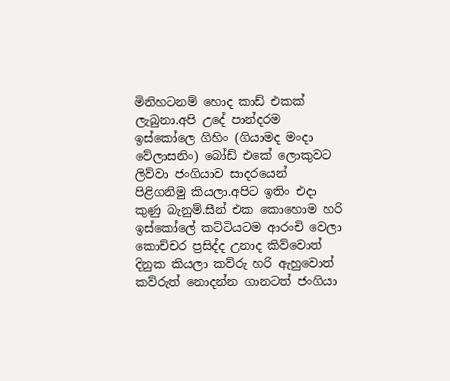මිනිහටනම් හොද කාඩ් එකක් ලැබුනා.අපි උදේ පාන්දරම ඉස්කෝලෙ ගිහිං (ගියාමද මංදා වේලාසනිං) බෝඩ් එකේ ලොකුවට ලිව්වා ජංගියාව සාදරයෙන් පිළිගනිමු කියලා.අපිට ඉතිං එදා කුණු බැනුම්.සීන් එක කොහොම හරි ඉස්කෝලේ කට්ටියටම ආරංචි වෙලා කොච්චර ප්‍රසිද්ද උනාද කිව්වොත් දිනුක කියලා කව්රු හරි ඇහුවොත් කව්රුත් නොදන්න ගානටත් ජංගියා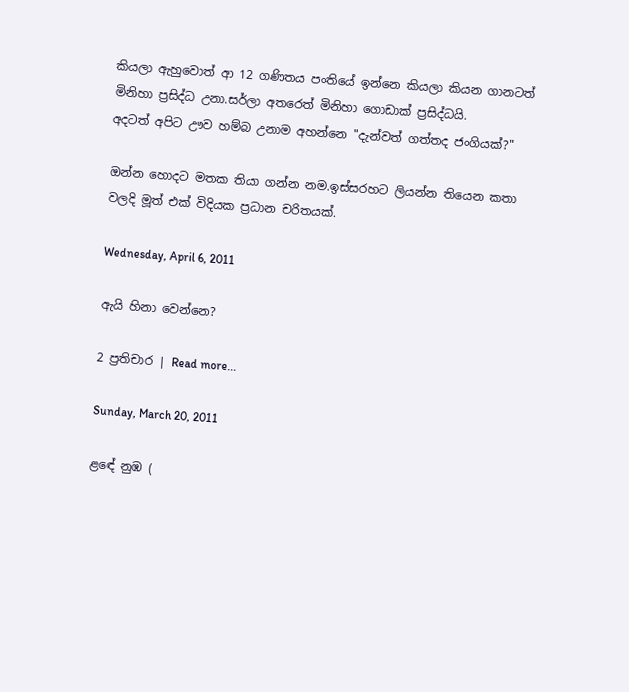කියලා ඇහුවොත් ආ 12 ගණිතය පංතියේ ඉන්නෙ කියලා කියන ගානටත් මිනිහා ප්‍රසිද්ධ උනා.සර්ලා අතරෙත් මිනිහා ගොඩාක් ප්‍රසිද්ධයි.
අදටත් අපිට ඌව හම්බ උනාම අහන්නෙ "දැන්වත් ගත්තද ජංගියක්?"

ඔන්න හොදට මතක තියා ගන්න නම.ඉස්සරහට ලියන්න තියෙන කතා වලදි මූත් එක් විදියක ප්‍රධාන චරිතයක්.

Wednesday, April 6, 2011

ඇයි හිනා වෙන්නෙ?

2 ප්‍රතිචාර | Read more...

Sunday, March 20, 2011

ළඳේ නුඹ (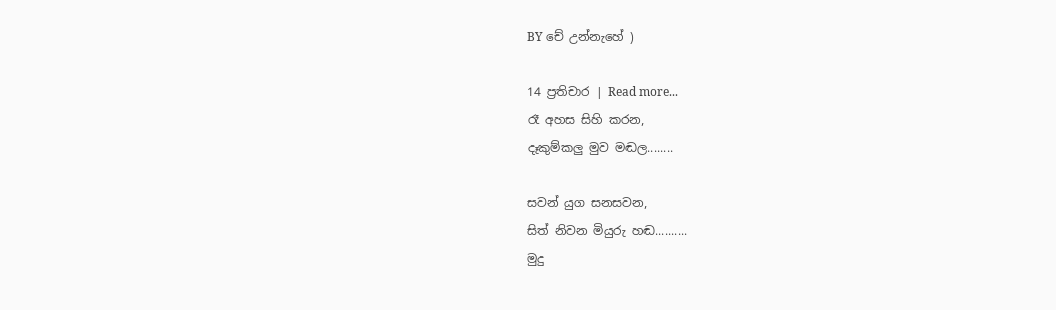BY චේ උන්නැහේ )

14 ප්‍රතිචාර | Read more...
රෑ අහස සිහි කරන,
දෑකුම්කලු මුව මඬල........

සවන් යුග සනසවන,
සිත් නිවන මියුරු හඬ..........
මුදු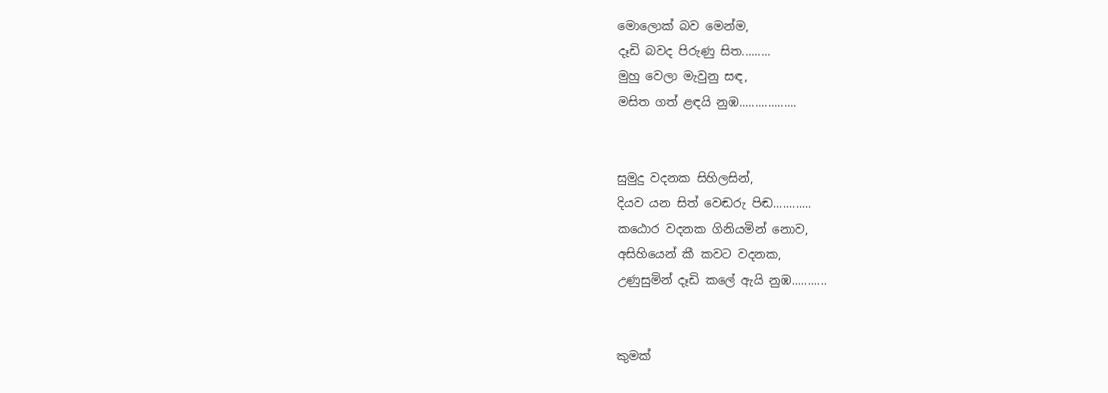මොලොක් බව මෙන්ම,
දෑඩි බවද පිරුණු සිත.........
මුහු වෙලා මැවුනු සඳ,
මසිත ගත් ළඳයි නුඹ..................


සුමුදු වදනක සිහිලසින්,
දියව යන සිත් වෙඬරු පිඬ............
කඨොර වදනක ගිනියමින් නොව,
අසිහියෙන් කී කවට වදනක,
උණුසුමින් දෑඩි කලේ ඇයි නුඹ...........


කුමක්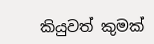කියුවත් කුමක්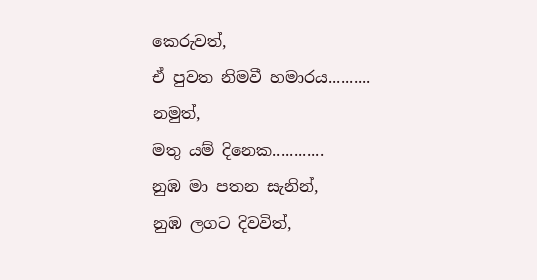කෙරුවත්,
ඒ පුවත නිමවී හමාරය..........
නමුත්,
මතු යම් දිනෙක............
නුඹ මා පතන සැනින්,
නුඹ ලගට දිවවිත්,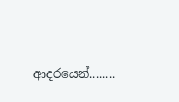ආදරයෙන්........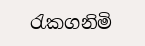රැකගනිමි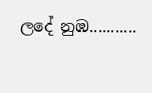ලදේ නුඹ...........